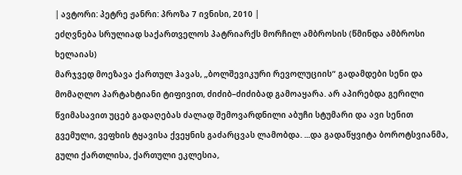| ავტორი: პეტრე ჟანრი: პროზა 7 ივნისი, 2010 |
ეძღვნება სრულიად საქართველოს პატრიარქს მორჩილ ამბროსის (წმინდა ამბროსი ხელაიას)
მარჯვედ მოეზავა ქართულ ჰავას, „ბოლშევიკური რევოლუციის“ გადამდები სენი და მომაღლო პარტახტიანი ტიფივით, ძიძიბ–ძიძიბად გამოაყარა. არ აპირებდა გერილი წვიმასავით უცებ გადაღებას ძალად შემოვარდნილი აბუჩი სტუმარი და ავი სენით გვემული, ვეფხის ტყავისა ქვეყნის გაძარცვას ლამობდა. ...და გადაწყვიტა ბოროტსვიანმა, გული ქართლისა, ქართული ეკლესია,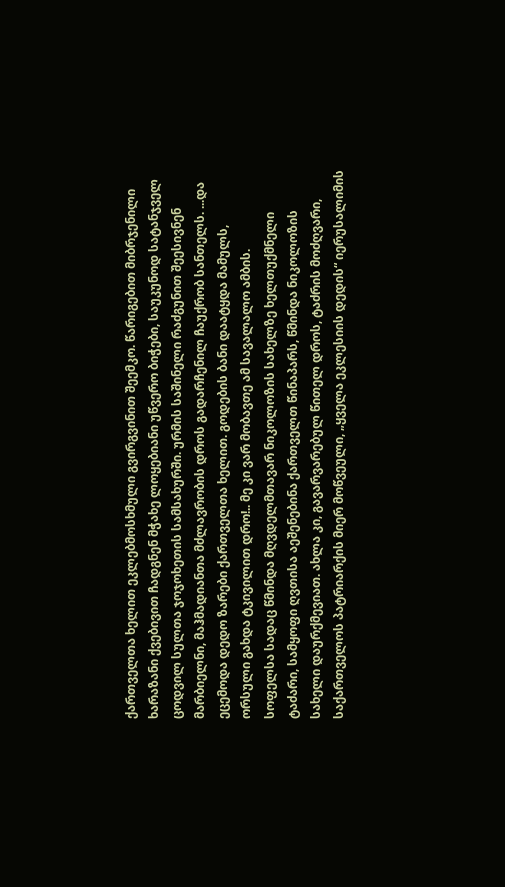ქართველთა ხელით ეკლებმოსხმული გვირგვინით შეემკო. წარიგებით მიბრჯენილი ხარაზანი ქვებივით ჩადგნენ მჭახე ლოყებიანი უწვერო ბიჭები, საუკუნოდ სატანჯველ ცოდვილ სულთა ჯოჯოხეთის სამსახურში. ურმის საშინელი რაძგუნით შეესივნენ მარბიელნი, მაჰმადიანთა მძლავრობის დროს გადარჩენილ ჩაუქრობ სანთელს. ...და ეცემოდა დედო ზარები ქართველთა ხელით. გოდების ბანი დაატყდა მამულს, ორსული გახდა ტკივილით დრო!.. მე კი ვარ მობავთე ამ სავალალო ამბის.
სოფელსა სადაც წმინდა მღვდელმთავარ ნიკოლოზის სახელზე ხელთუქმნელი ტაძარი, სამყოფი ღვთისა აეშენებინა ქართველთ წინაპარს, წმინდა ნიკოლოზის სახელი დაურქმევიათ. ახლა კი, გავარვარებულ წითელ დროს, ტაძრის მოძღვარი, საქართველოს პატრიარქის მიერ მოწვეული, „ყველა ეკლესიის დედის“ იერუსალიმის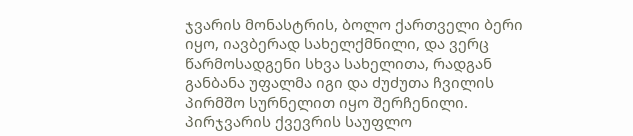ჯვარის მონასტრის, ბოლო ქართველი ბერი იყო, იავბერად სახელქმნილი, და ვერც წარმოსადგენი სხვა სახელითა, რადგან განბანა უფალმა იგი და ძუძუთა ჩვილის პირმშო სურნელით იყო შერჩენილი. პირჯვარის ქვევრის საუფლო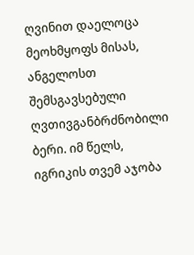ღვინით დაელოცა მეოხმყოფს მისას, ანგელოსთ შემსგავსებული ღვთივგანბრძნობილი ბერი. იმ წელს, იგრიკის თვემ აჯობა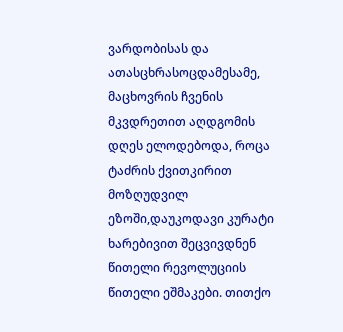ვარდობისას და ათასცხრასოცდამესამე, მაცხოვრის ჩვენის მკვდრეთით აღდგომის დღეს ელოდებოდა, როცა ტაძრის ქვითკირით მოზღუდვილ ეზოში,დაუკოდავი კურატი ხარებივით შეცვივდნენ წითელი რევოლუციის წითელი ეშმაკები. თითქო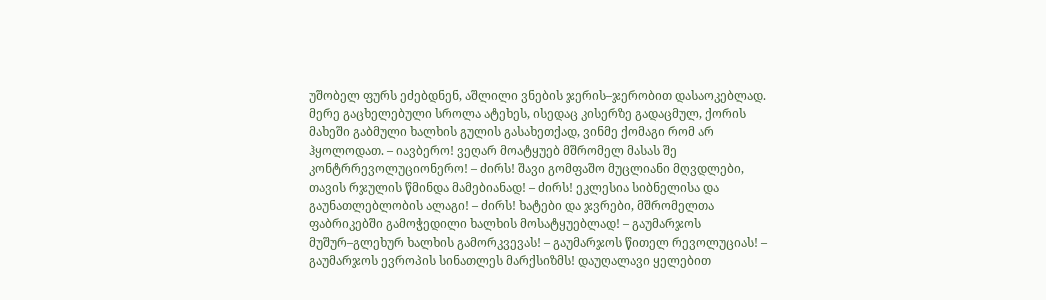უშობელ ფურს ეძებდნენ, აშლილი ვნების ჯერის–ჯერობით დასაოკებლად. მერე გაცხელებული სროლა ატეხეს, ისედაც კისერზე გადაცმულ, ქორის მახეში გაბმული ხალხის გულის გასახეთქად, ვინმე ქომაგი რომ არ ჰყოლოდათ. – იავბერო! ვეღარ მოატყუებ მშრომელ მასას შე კონტრრევოლუციონერო! – ძირს! შავი გომფაშო მუცლიანი მღვდლები, თავის რჯულის წმინდა მამებიანად! – ძირს! ეკლესია სიბნელისა და გაუნათლებლობის ალაგი! – ძირს! ხატები და ჯვრები, მშრომელთა ფაბრიკებში გამოჭედილი ხალხის მოსატყუებლად! – გაუმარჯოს მუშურ–გლეხურ ხალხის გამორკვევას! – გაუმარჯოს წითელ რევოლუციას! – გაუმარჯოს ევროპის სინათლეს მარქსიზმს! დაუღალავი ყელებით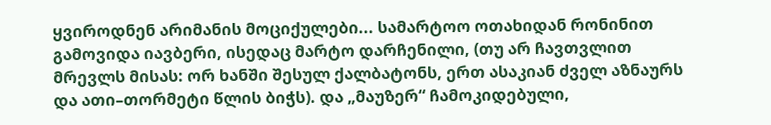ყვიროდნენ არიმანის მოციქულები... სამარტოო ოთახიდან რონინით გამოვიდა იავბერი, ისედაც მარტო დარჩენილი, (თუ არ ჩავთვლით მრევლს მისას: ორ ხანში შესულ ქალბატონს, ერთ ასაკიან ძველ აზნაურს და ათი–თორმეტი წლის ბიჭს). და „მაუზერ“ ჩამოკიდებული,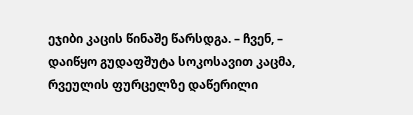ეჯიბი კაცის წინაშე წარსდგა. – ჩვენ, – დაიწყო გუდაფშუტა სოკოსავით კაცმა, რვეულის ფურცელზე დაწერილი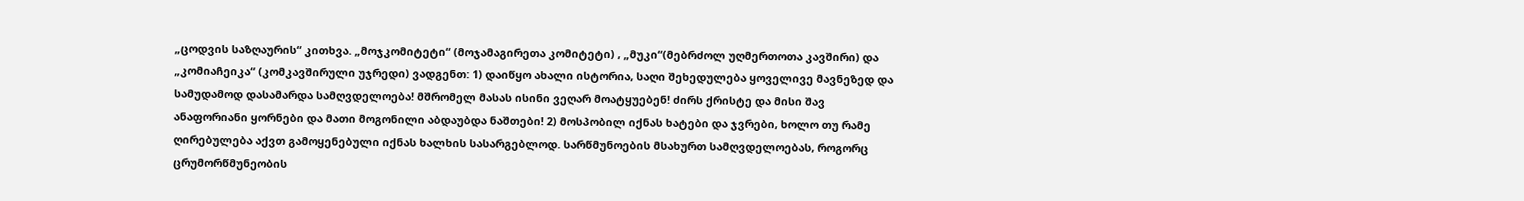„ცოდვის საზღაურის“ კითხვა. „მოჯკომიტეტი“ (მოჯამაგირეთა კომიტეტი) , „მუკი“(მებრძოლ უღმერთოთა კავშირი) და „კომიაჩეიკა“ (კომკავშირული უჯრედი) ვადგენთ: 1) დაიწყო ახალი ისტორია, საღი შეხედულება ყოველივე მავნეზედ და სამუდამოდ დასამარდა სამღვდელოება! მშრომელ მასას ისინი ვეღარ მოატყუებენ! ძირს ქრისტე და მისი შავ ანაფორიანი ყორნები და მათი მოგონილი აბდაუბდა ნაშთები! 2) მოსპობილ იქნას ხატები და ჯვრები, ხოლო თუ რამე ღირებულება აქვთ გამოყენებული იქნას ხალხის სასარგებლოდ. სარწმუნოების მსახურთ სამღვდელოებას, როგორც ცრუმორწმუნეობის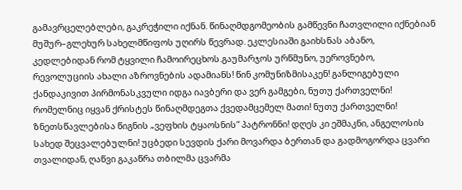გამავრცელებლები, გაკრეჭილი იქნან. წინაღმდგომეობის გამწევნი ჩათვლილი იქნებიან მუშურ–გლეხურ სახელმწიფოს უღირს წევრად. ეკლესიაში გაიხსნას აბანო, კედლებიდან რომ ტყვილი ჩამოირეცხოს.გაუმარჯოს ურწმუნო, უეროვნებო, რევოლუციის ახალი აზროვნების ადამიანს! წინ კომუნიზმისაკენ! განლიგებული ქანდაკივით პირმონასკვული იდგა იავბერი და ვერ გამგები, ნუთუ ქართველნი! რომელნიც იყვან ქრისტეს წინაღმდეგთა ქვედამცემელ მათი! ნუთუ ქართველნი! ზნეთსწავლებისა წიგნის „ვეფხის ტყაოსნის“ პატრონნი! დღეს კი ეშმაკნი, ანგელოსის სახედ შეცვალებულნი! უცბედი სევდის ქარი მოვარდა ბერთან და გადმოგორდა ცვარი თვალიდან, ღაწვი გაკაწრა თბილმა ცვარმა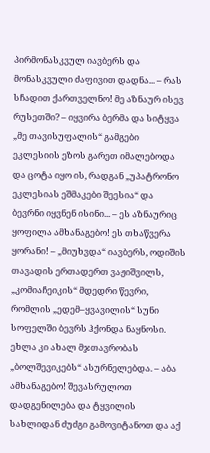პირმონასკვულ იავბერს და მონასკვული ძაფივით დადნა... – რას სჩადით ქართველნო! მე აზნაურ ისევ რუსეთში? – იყვირა ბერმა და სიტყვა „მე თავისუფალის“ გამგები ეკლესიის ეზოს გარეთ იმალებოდა და ცოტა იყო ის, რადგან „უპატრონო ეკლესიას ეშმაკები შეესია“ და ბევრნი იყვნენ ისინი... – ეს აზნაურიც ყოფილა ამხანაგებო! ეს თხაწვერა ყორანი! – „მიუხვდა“ იავბერს, ოდიშის თავადის ერთადერთ ვაჟიშვილს, „კომიაჩეიკის“ მდედრი წევრი, რომლის „ედემ–ყვავილის“ სუნი სოფელში ბევრს ჰქონდა ნაყნოსი. ეხლა კი ახალ მჯთავრობას „ბოლშევიკებს“ ასურნელებდა. – აბა ამხანაგებო! შევასრულოთ დადგენილება და ტყვილის სახლიდან ძუძგი გამოვიტანოთ და აქ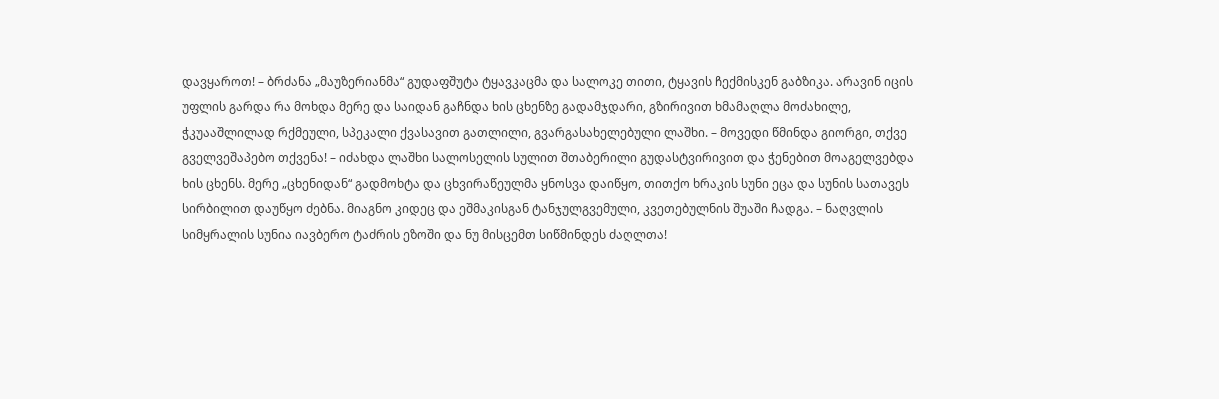დავყაროთ! – ბრძანა „მაუზერიანმა“ გუდაფშუტა ტყავკაცმა და სალოკე თითი, ტყავის ჩექმისკენ გაბზიკა. არავინ იცის უფლის გარდა რა მოხდა მერე და საიდან გაჩნდა ხის ცხენზე გადამჯდარი, გზირივით ხმამაღლა მოძახილე, ჭკუააშლილად რქმეული, სპეკალი ქვასავით გათლილი, გვარგასახელებული ლაშხი. – მოვედი წმინდა გიორგი, თქვე გველვეშაპებო თქვენა! – იძახდა ლაშხი სალოსელის სულით შთაბერილი გუდასტვირივით და ჭენებით მოაგელვებდა ხის ცხენს. მერე „ცხენიდან“ გადმოხტა და ცხვირაწეულმა ყნოსვა დაიწყო, თითქო ხრაკის სუნი ეცა და სუნის სათავეს სირბილით დაუწყო ძებნა. მიაგნო კიდეც და ეშმაკისგან ტანჯულგვემული, კვეთებულნის შუაში ჩადგა. – ნაღვლის სიმყრალის სუნია იავბერო ტაძრის ეზოში და ნუ მისცემთ სიწმინდეს ძაღლთა!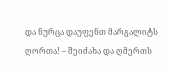და ნურცა დაუფენთ მარგალიტს ღორთა! – შეიძახა და ღმერთს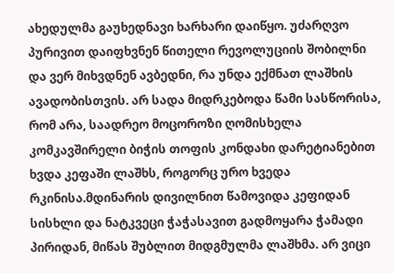ახედულმა გაუხედნავი ხარხარი დაიწყო. უძარღვო პურივით დაიფხვნენ წითელი რევოლუციის შობილნი და ვერ მიხვდნენ ავბედნი, რა უნდა ექმნათ ლაშხის ავადობისთვის. არ სადა მიდრკებოდა წამი სასწორისა, რომ არა, საადრეო მოცოროზი ღომისხელა კომკავშირელი ბიჭის თოფის კონდახი დარეტიანებით ხვდა კეფაში ლაშხს, როგორც ურო ხვედა რკინისა.მდინარის დივილნით წამოვიდა კეფიდან სისხლი და ნატკვეცი ჭაჭასავით გადმოყარა ჭამადი პირიდან, მიწას შუბლით მიდგმულმა ლაშხმა. არ ვიცი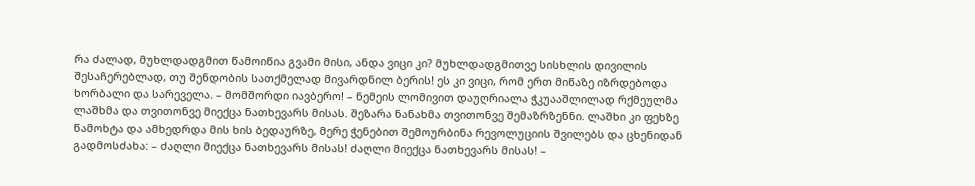რა ძალად, მუხლდადგმით წამოიწია გვამი მისი, ანდა ვიცი კი? მუხლდადგმითვე სისხლის დივილის შესაჩერებლად, თუ შენდობის სათქმელად მივარდნილ ბერის! ეს კი ვიცი, რომ ერთ მიწაზე იზრდებოდა ხორბალი და სარეველა. – მომშორდი იავბერო! – ნემეის ლომივით დაუღრიალა ჭკუააშლილად რქმეულმა ლაშხმა და თვითონვე მიექცა ნათხევარს მისას. შეზარა ნანახმა თვითონვე შემაზრზენნი. ლაშხი კი ფეხზე წამოხტა და ამხედრდა მის ხის ბედაურზე, მერე ჭენებით შემოურბინა რევოლუციის შვილებს და ცხენიდან გადმოსძახა: – ძაღლი მიექცა ნათხევარს მისას! ძაღლი მიექცა ნათხევარს მისას! –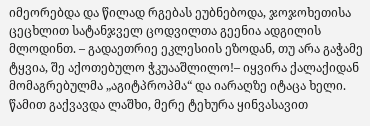იმეორებდა და წილად რგებას ეუბნებოდა, ჯოჯოხეთისა ცეცხლით სატანჯველ ცოდვილთა გეენია ადგილის მლოდინთ. – გადაეთრიე ეკლესიის ეზოდან, თუ არა გაჭამე ტყვია, შე აქოთებულო ჭკუააშლილო!– იყვირა ქალაქიდან მომაგრებულმა „აგიტპროპმა“ და იარაღზე იტაცა ხელი. წამით გაქვავდა ლაშხი, მერე ტეხურა ყინვასავით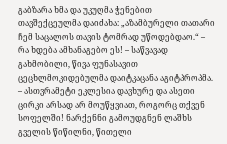გაბზარა ხმა და უკუღმა ჭენებით თავშექცეულმა დაიძახა: „აზამბურელი თათარი ჩემ საცალოს თავის ტომრად უწოდებდაო.“ – რა ხდება ამხანაგებო ეს! – საწვავად გახმობილი, წივა ფუნასავით ცეცხლმოკიდებულმა დაიტკაცანა აგიტპროპმა. – ასთვრამეტი ეკლესია დავხურე და ასეთი ცირკი არსად არ მოუწყვიათ, როგორც თქვენ სოფელში! ნარქენნი გამოუდგნენ ლაშხს გველის წიწილნი, წითელი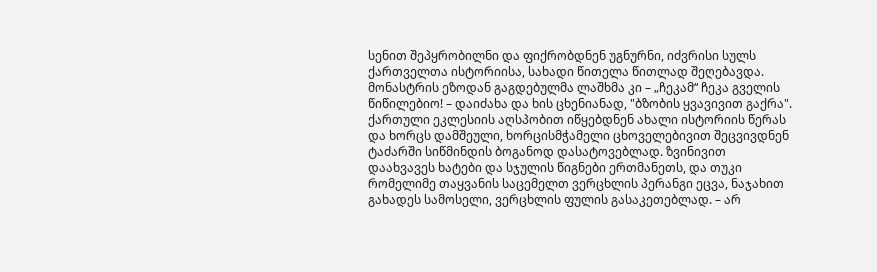სენით შეპყრობილნი და ფიქრობდნენ უგნურნი, იძვრისი სულს ქართველთა ისტორიისა, სახადი წითელა წითლად შეღებავდა. მონასტრის ეზოდან გაგდებულმა ლაშხმა კი – „ჩეკამ“ ჩეკა გველის წიწილებიო! – დაიძახა და ხის ცხენიანად, "ბზობის ყვავივით გაქრა". ქართული ეკლესიის აღსპობით იწყებდნენ ახალი ისტორიის წერას და ხორცს დამშეული, ხორცისმჭამელი ცხოველებივით შეცვივდნენ ტაძარში სიწმინდის ბოგანოდ დასატოვებლად. ზვინივით დაახვავეს ხატები და სჯულის წიგნები ერთმანეთს, და თუკი რომელიმე თაყვანის საცემელთ ვერცხლის პერანგი ეცვა, ნაჯახით გახადეს სამოსელი, ვერცხლის ფულის გასაკეთებლად. – არ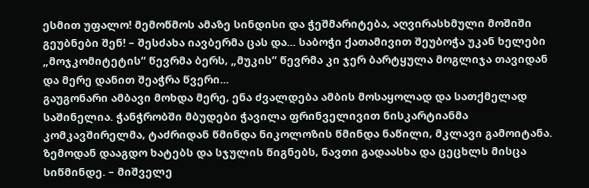ესმით უფალო! მემოწმოს ამაზე სინდისი და ჭეშმარიტება, აღვირასხმული მოშიში გეუბნები შენ! – შესძახა იავბერმა ცას და... საბოჭი ქათამივით შეუბოჭა უკან ხელები „მოჯკომიტეტის“ წევრმა ბერს, „მუკის“ წევრმა კი ჯერ ბარტყულა მოგლიჯა თავიდან და მერე დანით შეაჭრა წვერი...
გაუგონარი ამბავი მოხდა მერე, ენა ძვალდება ამბის მოსაყოლად და სათქმელად საშინელია. ჭანჭრობში მბუდები ჭავილა ფრინველივით ნისკარტიანმა კომკავშირელმა, ტაძრიდან წმინდა ნიკოლოზის წმინდა ნაწილი, მკლავი გამოიტანა. ზემოდან დააგდო ხატებს და სჯულის წიგნებს, ნავთი გადაასხა და ცეცხლს მისცა სიწმინდე. – მიშველე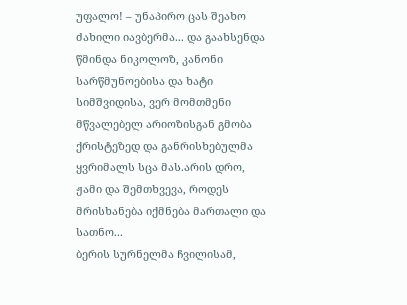უფალო! – უნაპირო ცას შეახო ძახილი იავბერმა... და გაახსენდა წმინდა ნიკოლოზ, კანონი სარწმუნოებისა და ხატი სიმშვიდისა, ვერ მომთმენი მწვალებელ არიოზისგან გმობა ქრისტეზედ და განრისხებულმა ყვრიმალს სცა მას.არის დრო, ჟამი და შემთხვევა, როდეს მრისხანება იქმნება მართალი და სათნო...
ბერის სურნელმა ჩვილისამ,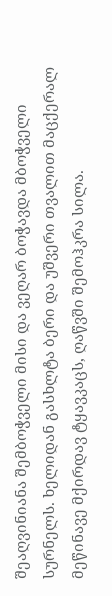შეაღვინიანა შემბოჭველი მისი და ვეღარ ბოჭავდა მბოჭველი სურნელს. ხელიდან გასხლტა ბერი და უშვერი თვალით მაცქერალ მეწინავე მქირდავ ტყავკაცს, ღაწვში შემოჰკრა სილა.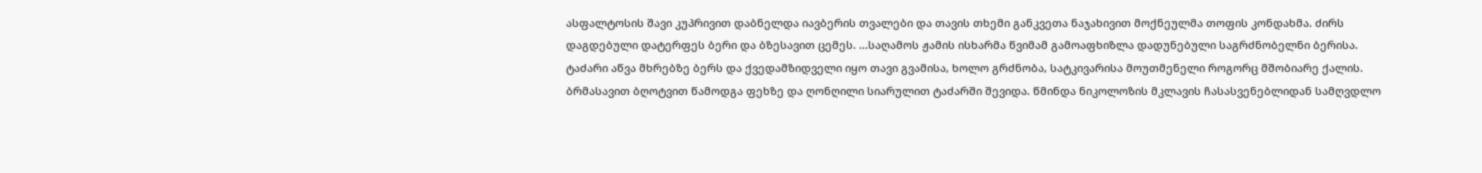ასფალტოსის შავი კუპრივით დაბნელდა იავბერის თვალები და თავის თხემი განკვეთა ნაჯახივით მოქნეულმა თოფის კონდახმა. ძირს დაგდებული დატერფეს ბერი და ბზესავით ცემეს. ...საღამოს ჟამის ისხარმა წვიმამ გამოაფხიზლა დადუნებული საგრძნობელნი ბერისა. ტაძარი აწვა მხრებზე ბერს და ქვედამზიდველი იყო თავი გვამისა, ხოლო გრძნობა, სატკივარისა მოუთმენელი როგორც მშობიარე ქალის. ბრმასავით ბღოტვით წამოდგა ფეხზე და ღონღილი სიარულით ტაძარში შევიდა. წმინდა ნიკოლოზის მკლავის ჩასასვენებლიდან სამღვდლო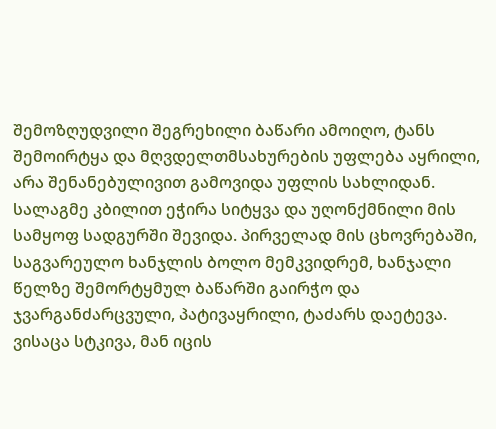შემოზღუდვილი შეგრეხილი ბაწარი ამოიღო, ტანს შემოირტყა და მღვდელთმსახურების უფლება აყრილი, არა შენანებულივით გამოვიდა უფლის სახლიდან. სალაგმე კბილით ეჭირა სიტყვა და უღონქმნილი მის სამყოფ სადგურში შევიდა. პირველად მის ცხოვრებაში, საგვარეულო ხანჯლის ბოლო მემკვიდრემ, ხანჯალი წელზე შემორტყმულ ბაწარში გაირჭო და ჯვარგანძარცვული, პატივაყრილი, ტაძარს დაეტევა. ვისაცა სტკივა, მან იცის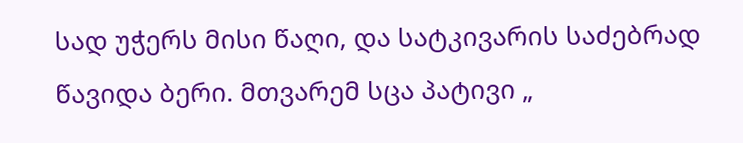სად უჭერს მისი წაღი, და სატკივარის საძებრად წავიდა ბერი. მთვარემ სცა პატივი „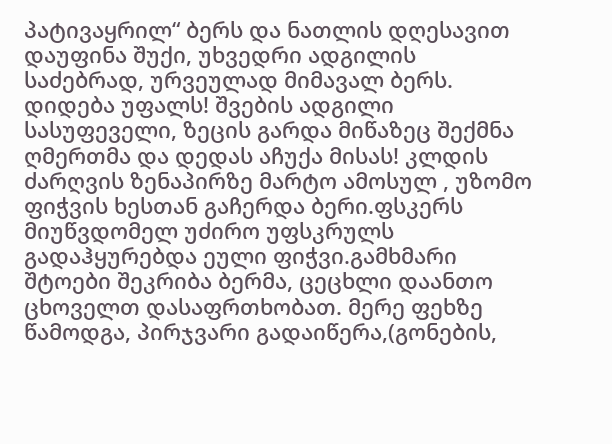პატივაყრილ“ ბერს და ნათლის დღესავით დაუფინა შუქი, უხვედრი ადგილის საძებრად, ურვეულად მიმავალ ბერს. დიდება უფალს! შვების ადგილი სასუფეველი, ზეცის გარდა მიწაზეც შექმნა ღმერთმა და დედას აჩუქა მისას! კლდის ძარღვის ზენაპირზე მარტო ამოსულ , უზომო ფიჭვის ხესთან გაჩერდა ბერი.ფსკერს მიუწვდომელ უძირო უფსკრულს გადაჰყურებდა ეული ფიჭვი.გამხმარი შტოები შეკრიბა ბერმა, ცეცხლი დაანთო ცხოველთ დასაფრთხობათ. მერე ფეხზე წამოდგა, პირჯვარი გადაიწერა,(გონების,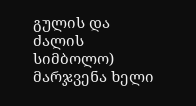გულის და ძალის სიმბოლო) მარჯვენა ხელი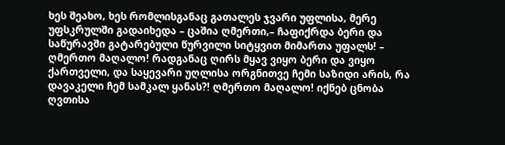ხეს შეახო, ხეს რომლისგანაც გათალეს ჯვარი უფლისა, მერე უფსკრულში გადაიხედა – ცაშია ღმერთი,– ჩაფიქრდა ბერი და საწურავში გატარებული წურვილი სიტყვით მიმართა უფალს! – ღმერთო მაღალო! რადგანაც ღირს მყავ ვიყო ბერი და ვიყო ქართველი, და საყევარი უღლისა ორგნითვე ჩემი საზიდი არის, რა დავაკელი ჩემ სამკალ ყანას?! ღმერთო მაღალო! იქნებ ცნობა ღვთისა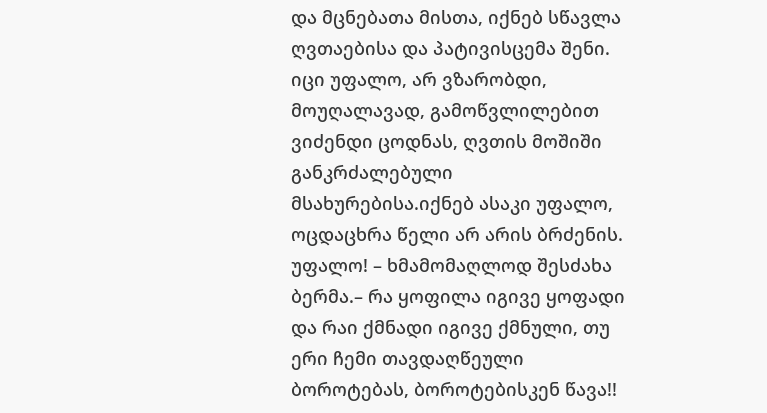და მცნებათა მისთა, იქნებ სწავლა ღვთაებისა და პატივისცემა შენი. იცი უფალო, არ ვზარობდი, მოუღალავად, გამოწვლილებით ვიძენდი ცოდნას, ღვთის მოშიში განკრძალებული მსახურებისა.იქნებ ასაკი უფალო, ოცდაცხრა წელი არ არის ბრძენის. უფალო! – ხმამომაღლოდ შესძახა ბერმა.– რა ყოფილა იგივე ყოფადი და რაი ქმნადი იგივე ქმნული, თუ ერი ჩემი თავდაღწეული ბოროტებას, ბოროტებისკენ წავა!!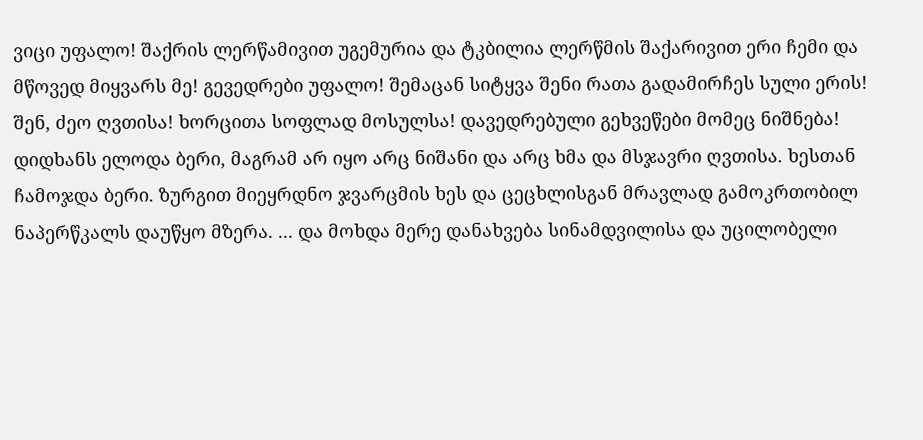ვიცი უფალო! შაქრის ლერწამივით უგემურია და ტკბილია ლერწმის შაქარივით ერი ჩემი და მწოვედ მიყვარს მე! გევედრები უფალო! შემაცან სიტყვა შენი რათა გადამირჩეს სული ერის! შენ, ძეო ღვთისა! ხორცითა სოფლად მოსულსა! დავედრებული გეხვეწები მომეც ნიშნება! დიდხანს ელოდა ბერი, მაგრამ არ იყო არც ნიშანი და არც ხმა და მსჯავრი ღვთისა. ხესთან ჩამოჯდა ბერი. ზურგით მიეყრდნო ჯვარცმის ხეს და ცეცხლისგან მრავლად გამოკრთობილ ნაპერწკალს დაუწყო მზერა. ... და მოხდა მერე დანახვება სინამდვილისა და უცილობელი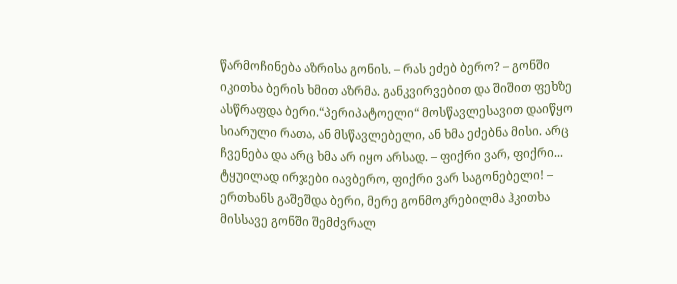წარმოჩინება აზრისა გონის. – რას ეძებ ბერო? – გონში იკითხა ბერის ხმით აზრმა. განკვირვებით და შიშით ფეხზე ასწრაფდა ბერი.“პერიპატოელი“ მოსწავლესავით დაიწყო სიარული რათა, ან მსწავლებელი, ან ხმა ეძებნა მისი. არც ჩვენება და არც ხმა არ იყო არსად. – ფიქრი ვარ, ფიქრი... ტყუილად ირჯები იავბერო, ფიქრი ვარ საგონებელი! – ერთხანს გაშეშდა ბერი, მერე გონმოკრებილმა ჰკითხა მისსავე გონში შემძვრალ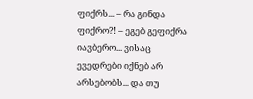ფიქრს... – რა გინდა ფიქრო?! – ეგებ გეფიქრა იავბერო... ვისაც ევედრები იქნებ არ არსებობს... და თუ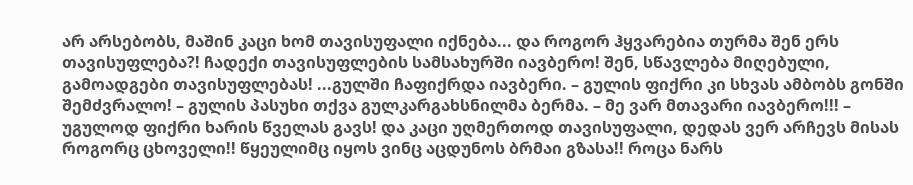არ არსებობს, მაშინ კაცი ხომ თავისუფალი იქნება... და როგორ ჰყვარებია თურმა შენ ერს თავისუფლება?! ჩადექი თავისუფლების სამსახურში იავბერო! შენ, სწავლება მიღებული, გამოადგები თავისუფლებას! ...გულში ჩაფიქრდა იავბერი. – გულის ფიქრი კი სხვას ამბობს გონში შემძვრალო! – გულის პასუხი თქვა გულკარგახსნილმა ბერმა. – მე ვარ მთავარი იავბერო!!! – უგულოდ ფიქრი ხარის წველას გავს! და კაცი უღმერთოდ თავისუფალი, დედას ვერ არჩევს მისას როგორც ცხოველი!! წყეულიმც იყოს ვინც აცდუნოს ბრმაი გზასა!! როცა ნარს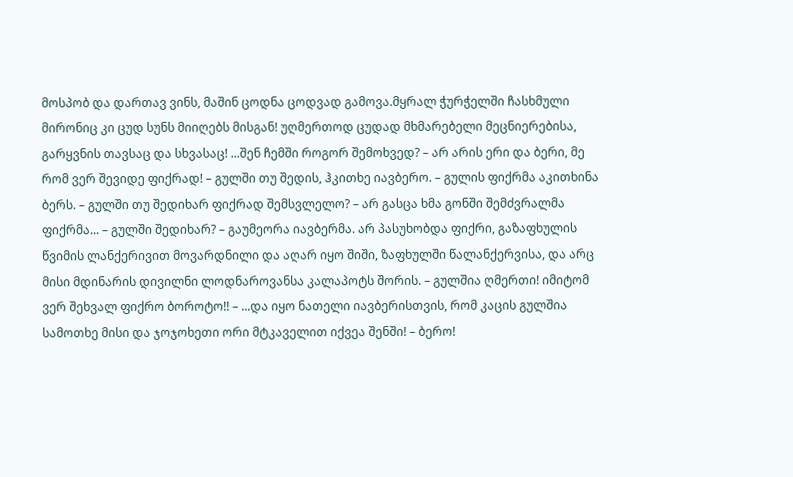მოსპობ და დართავ ვინს, მაშინ ცოდნა ცოდვად გამოვა.მყრალ ჭურჭელში ჩასხმული მირონიც კი ცუდ სუნს მიიღებს მისგან! უღმერთოდ ცუდად მხმარებელი მეცნიერებისა, გარყვნის თავსაც და სხვასაც! ...შენ ჩემში როგორ შემოხვედ? – არ არის ერი და ბერი, მე რომ ვერ შევიდე ფიქრად! – გულში თუ შედის, ჰკითხე იავბერო. – გულის ფიქრმა აკითხინა ბერს. – გულში თუ შედიხარ ფიქრად შემსვლელო? – არ გასცა ხმა გონში შემძვრალმა ფიქრმა... – გულში შედიხარ? – გაუმეორა იავბერმა. არ პასუხობდა ფიქრი, გაზაფხულის წვიმის ლანქერივით მოვარდნილი და აღარ იყო შიში, ზაფხულში წალანქერვისა, და არც მისი მდინარის დივილნი ლოდნაროვანსა კალაპოტს შორის. – გულშია ღმერთი! იმიტომ ვერ შეხვალ ფიქრო ბოროტო!! – ...და იყო ნათელი იავბერისთვის, რომ კაცის გულშია სამოთხე მისი და ჯოჯოხეთი ორი მტკაველით იქვეა შენში! – ბერო!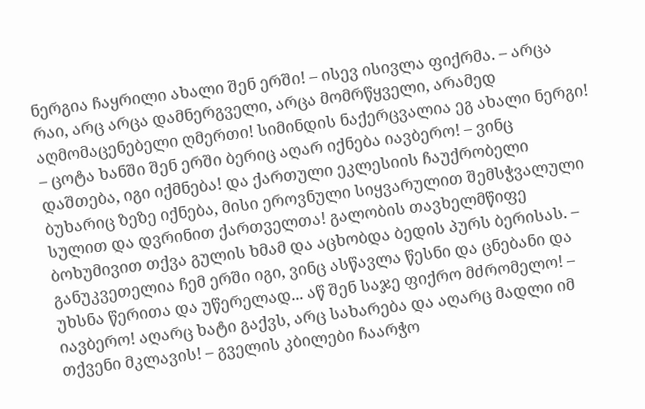ნერგია ჩაყრილი ახალი შენ ერში! – ისევ ისივლა ფიქრმა. – არცა რაი, არც არცა დამნერგველი, არცა მომრწყველი, არამედ აღმომაცენებელი ღმერთი! სიმინდის ნაქერცვალია ეგ ახალი ნერგი! – ცოტა ხანში შენ ერში ბერიც აღარ იქნება იავბერო! – ვინც დაშთება, იგი იქმნება! და ქართული ეკლესიის ჩაუქრობელი ბუხარიც ზეზე იქნება, მისი ეროვნული სიყვარულით შემსჭვალული სულით და დვრინით ქართველთა! გალობის თავხელმწიფე ბოხუმივით თქვა გულის ხმამ და აცხობდა ბედის პურს ბერისას. – განუკვეთელია ჩემ ერში იგი, ვინც ასწავლა წესნი და ცნებანი და უხსნა წერითა და უწერელად... აწ შენ საჯე ფიქრო მძრომელო! – იავბერო! აღარც ხატი გაქვს, არც სახარება და აღარც მადლი იმ თქვენი მკლავის! – გველის კბილები ჩაარჭო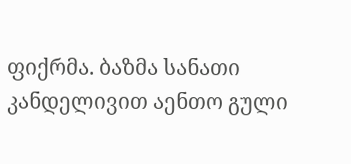ფიქრმა. ბაზმა სანათი კანდელივით აენთო გული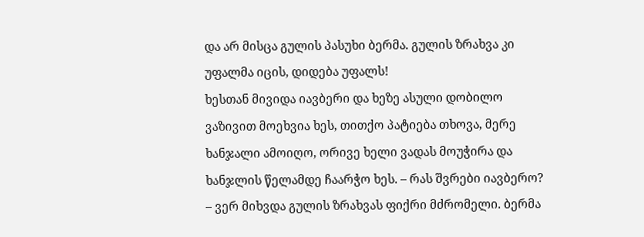და არ მისცა გულის პასუხი ბერმა. გულის ზრახვა კი უფალმა იცის, დიდება უფალს!
ხესთან მივიდა იავბერი და ხეზე ასული დობილო ვაზივით მოეხვია ხეს, თითქო პატიება თხოვა, მერე ხანჯალი ამოიღო, ორივე ხელი ვადას მოუჭირა და ხანჯლის წელამდე ჩაარჭო ხეს. – რას შვრები იავბერო? – ვერ მიხვდა გულის ზრახვას ფიქრი მძრომელი. ბერმა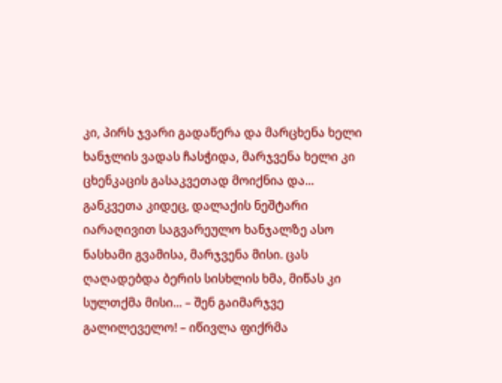კი, პირს ჯვარი გადაწერა და მარცხენა ხელი ხანჯლის ვადას ჩასჭიდა, მარჯვენა ხელი კი ცხენკაცის გასაკვეთად მოიქნია და... განკვეთა კიდეც, დალაქის ნეშტარი იარაღივით საგვარეულო ხანჯალზე ასო ნასხამი გვამისა, მარჯვენა მისი. ცას ღაღადებდა ბერის სისხლის ხმა, მიწას კი სულთქმა მისი... – შენ გაიმარჯვე გალილეველო! – იწივლა ფიქრმა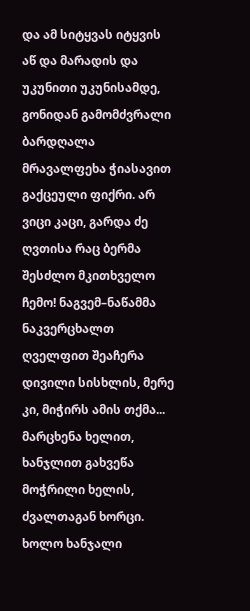და ამ სიტყვას იტყვის აწ და მარადის და უკუნითი უკუნისამდე, გონიდან გამომძვრალი ბარდღალა მრავალფეხა ჭიასავით გაქცეული ფიქრი. არ ვიცი კაცი, გარდა ძე ღვთისა რაც ბერმა შესძლო მკითხველო ჩემო! ნაგვემ–ნაწამმა ნაკვერცხალთ ღველფით შეაჩერა დივილი სისხლის, მერე კი, მიჭირს ამის თქმა... მარცხენა ხელით, ხანჯლით გახვეწა მოჭრილი ხელის, ძვალთაგან ხორცი. ხოლო ხანჯალი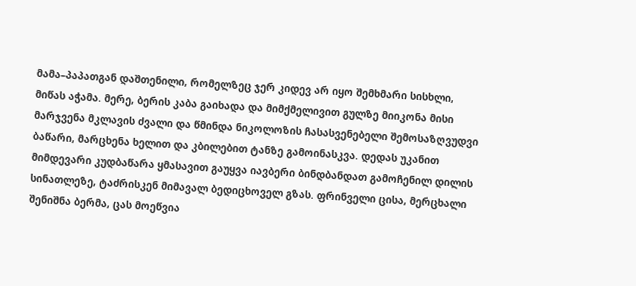მამა–პაპათგან დაშთენილი, რომელზეც ჯერ კიდევ არ იყო შემხმარი სისხლი, მიწას აჭამა. მერე, ბერის კაბა გაიხადა და მიმქმელივით გულზე მიიკონა მისი მარჯვენა მკლავის ძვალი და წმინდა ნიკოლოზის ჩასასვენებელი შემოსაზღვუდვი ბაწარი, მარცხენა ხელით და კბილებით ტანზე გამოინასკვა. დედას უკანით მიმდევარი კუდბაწარა ყმასავით გაუყვა იავბერი ბინდბანდათ გამოჩენილ დილის სინათლეზე, ტაძრისკენ მიმავალ ბედიცხოველ გზას. ფრინველი ცისა, მერცხალი შენიშნა ბერმა, ცას მოეწვია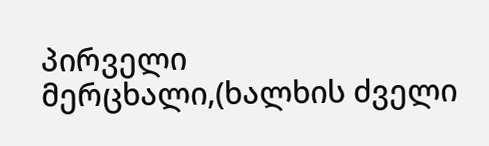პირველი მერცხალი,(ხალხის ძველი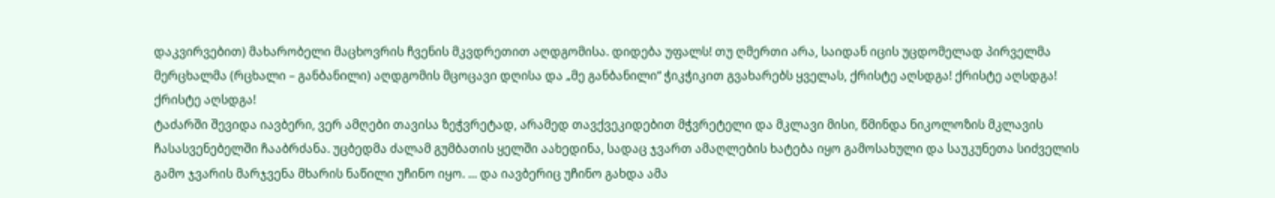დაკვირვებით) მახარობელი მაცხოვრის ჩვენის მკვდრეთით აღდგომისა. დიდება უფალს! თუ ღმერთი არა, საიდან იცის უცდომელად პირველმა მერცხალმა (რცხალი – განბანილი) აღდგომის მცოცავი დღისა და „მე განბანილი“ ჭიკჭიკით გვახარებს ყველას, ქრისტე აღსდგა! ქრისტე აღსდგა! ქრისტე აღსდგა!
ტაძარში შევიდა იავბერი, ვერ ამღები თავისა ზეჭვრეტად, არამედ თავქვეკიდებით მჭვრეტელი და მკლავი მისი, წმინდა ნიკოლოზის მკლავის ჩასასვენებელში ჩააბრძანა. უცბედმა ძალამ გუმბათის ყელში აახედინა, სადაც ჯვართ ამაღლების ხატება იყო გამოსახული და საუკუნეთა სიძველის გამო ჯვარის მარჯვენა მხარის ნაწილი უჩინო იყო. ... და იავბერიც უჩინო გახდა ამა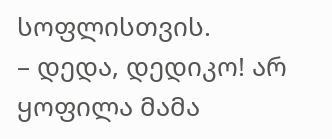სოფლისთვის.
– დედა, დედიკო! არ ყოფილა მამა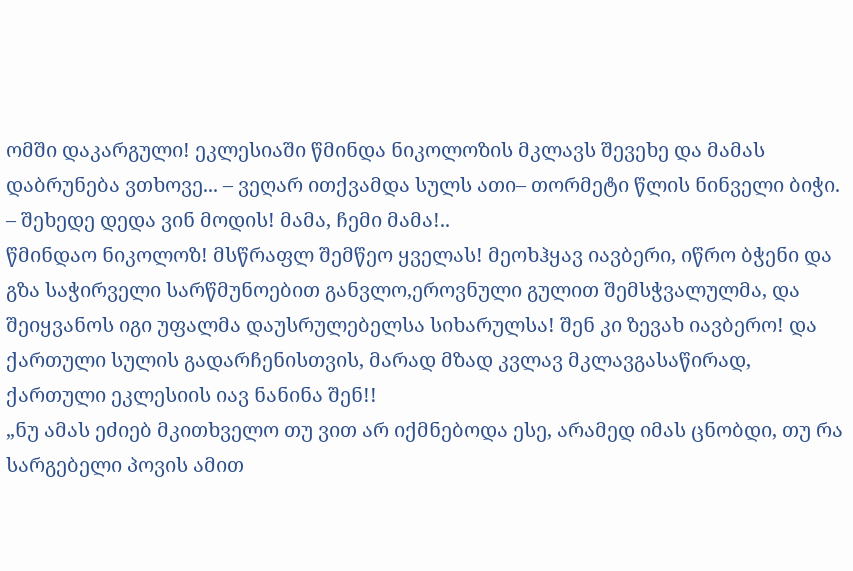ომში დაკარგული! ეკლესიაში წმინდა ნიკოლოზის მკლავს შევეხე და მამას დაბრუნება ვთხოვე... – ვეღარ ითქვამდა სულს ათი– თორმეტი წლის ნინველი ბიჭი. – შეხედე დედა ვინ მოდის! მამა, ჩემი მამა!..
წმინდაო ნიკოლოზ! მსწრაფლ შემწეო ყველას! მეოხჰყავ იავბერი, იწრო ბჭენი და გზა საჭირველი სარწმუნოებით განვლო,ეროვნული გულით შემსჭვალულმა, და შეიყვანოს იგი უფალმა დაუსრულებელსა სიხარულსა! შენ კი ზევახ იავბერო! და ქართული სულის გადარჩენისთვის, მარად მზად კვლავ მკლავგასაწირად, ქართული ეკლესიის იავ ნანინა შენ!!
„ნუ ამას ეძიებ მკითხველო თუ ვით არ იქმნებოდა ესე, არამედ იმას ცნობდი, თუ რა სარგებელი პოვის ამით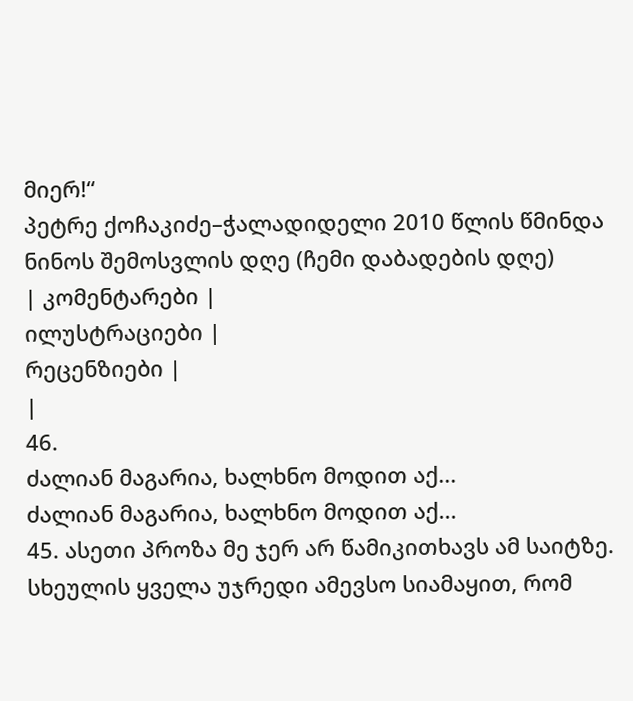მიერ!“
პეტრე ქოჩაკიძე–ჭალადიდელი 2010 წლის წმინდა ნინოს შემოსვლის დღე (ჩემი დაბადების დღე)
| კომენტარები |
ილუსტრაციები |
რეცენზიები |
|
46.
ძალიან მაგარია, ხალხნო მოდით აქ...
ძალიან მაგარია, ხალხნო მოდით აქ...
45. ასეთი პროზა მე ჯერ არ წამიკითხავს ამ საიტზე. სხეულის ყველა უჯრედი ამევსო სიამაყით, რომ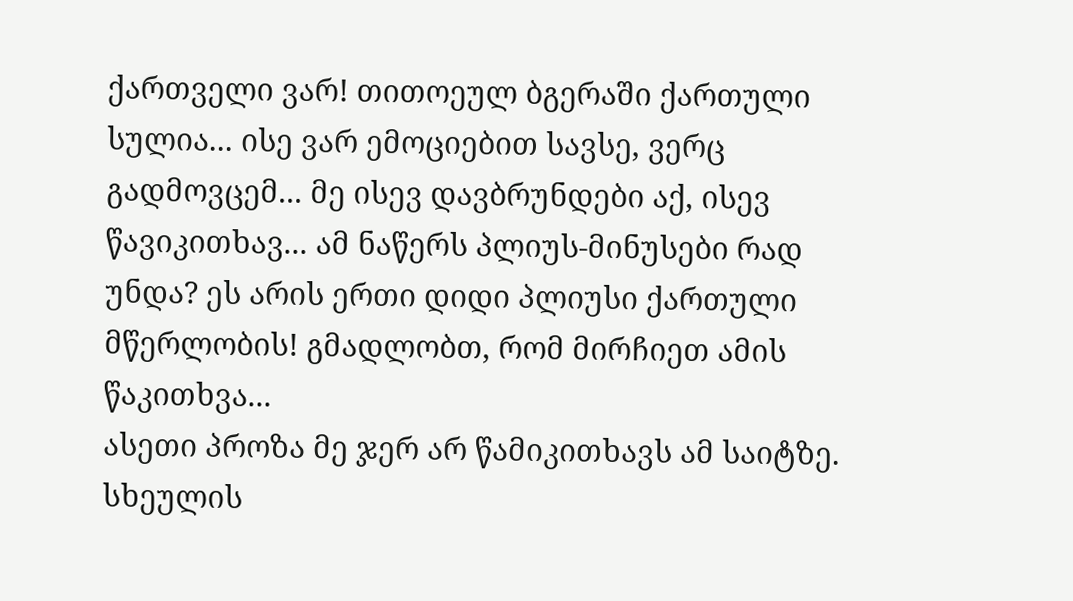ქართველი ვარ! თითოეულ ბგერაში ქართული სულია... ისე ვარ ემოციებით სავსე, ვერც გადმოვცემ... მე ისევ დავბრუნდები აქ, ისევ წავიკითხავ... ამ ნაწერს პლიუს-მინუსები რად უნდა? ეს არის ერთი დიდი პლიუსი ქართული მწერლობის! გმადლობთ, რომ მირჩიეთ ამის წაკითხვა...
ასეთი პროზა მე ჯერ არ წამიკითხავს ამ საიტზე. სხეულის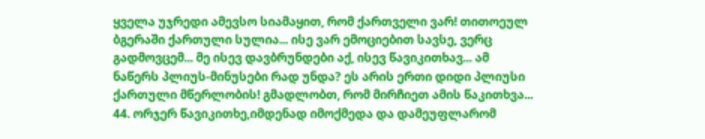ყველა უჯრედი ამევსო სიამაყით, რომ ქართველი ვარ! თითოეულ ბგერაში ქართული სულია... ისე ვარ ემოციებით სავსე, ვერც გადმოვცემ... მე ისევ დავბრუნდები აქ, ისევ წავიკითხავ... ამ ნაწერს პლიუს-მინუსები რად უნდა? ეს არის ერთი დიდი პლიუსი ქართული მწერლობის! გმადლობთ, რომ მირჩიეთ ამის წაკითხვა...
44. ორჯერ წავიკითხე,იმდენად იმოქმედა და დამეუფლარომ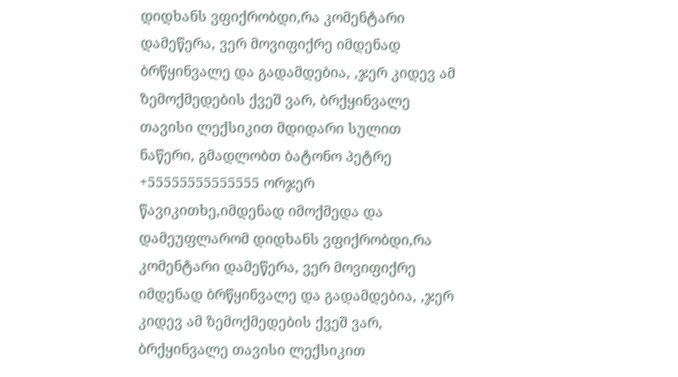დიდხანს ვფიქრობდი,რა კომენტარი დამეწერა, ვერ მოვიფიქრე იმდენად ბრწყინვალე და გადამდებია, ,ჯერ კიდევ ამ ზემოქმედების ქვეშ ვარ, ბრქყინვალე თავისი ლექსიკით მდიდარი სულით ნაწერი, გმადლობთ ბატონო პეტრე +55555555555555 ორჯერ წავიკითხე,იმდენად იმოქმედა და დამეუფლარომ დიდხანს ვფიქრობდი,რა კომენტარი დამეწერა, ვერ მოვიფიქრე იმდენად ბრწყინვალე და გადამდებია, ,ჯერ კიდევ ამ ზემოქმედების ქვეშ ვარ, ბრქყინვალე თავისი ლექსიკით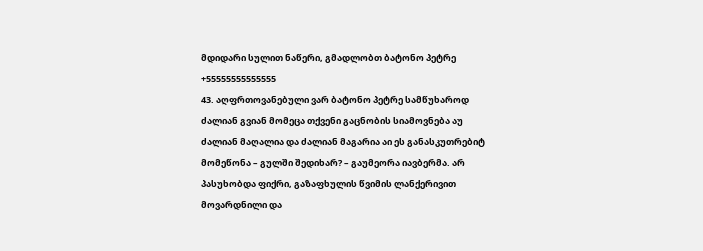მდიდარი სულით ნაწერი, გმადლობთ ბატონო პეტრე +55555555555555
43. აღფრთოვანებული ვარ ბატონო პეტრე სამწუხაროდ ძალიან გვიან მომეცა თქვენი გაცნობის სიამოვნება აუ ძალიან მაღალია და ძალიან მაგარია აი ეს განასკუთრებიტ მომეწონა – გულში შედიხარ? – გაუმეორა იავბერმა. არ პასუხობდა ფიქრი, გაზაფხულის წვიმის ლანქერივით მოვარდნილი და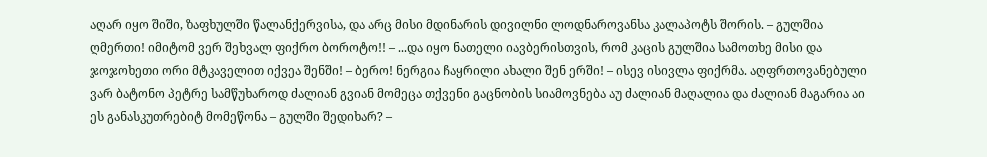აღარ იყო შიში, ზაფხულში წალანქერვისა, და არც მისი მდინარის დივილნი ლოდნაროვანსა კალაპოტს შორის. – გულშია ღმერთი! იმიტომ ვერ შეხვალ ფიქრო ბოროტო!! – ...და იყო ნათელი იავბერისთვის, რომ კაცის გულშია სამოთხე მისი და ჯოჯოხეთი ორი მტკაველით იქვეა შენში! – ბერო! ნერგია ჩაყრილი ახალი შენ ერში! – ისევ ისივლა ფიქრმა. აღფრთოვანებული ვარ ბატონო პეტრე სამწუხაროდ ძალიან გვიან მომეცა თქვენი გაცნობის სიამოვნება აუ ძალიან მაღალია და ძალიან მაგარია აი ეს განასკუთრებიტ მომეწონა – გულში შედიხარ? –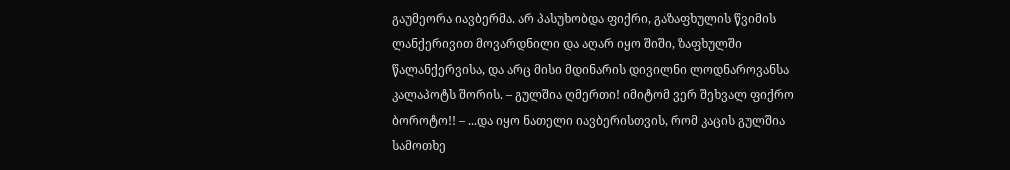გაუმეორა იავბერმა. არ პასუხობდა ფიქრი, გაზაფხულის წვიმის ლანქერივით მოვარდნილი და აღარ იყო შიში, ზაფხულში წალანქერვისა, და არც მისი მდინარის დივილნი ლოდნაროვანსა კალაპოტს შორის. – გულშია ღმერთი! იმიტომ ვერ შეხვალ ფიქრო ბოროტო!! – ...და იყო ნათელი იავბერისთვის, რომ კაცის გულშია სამოთხე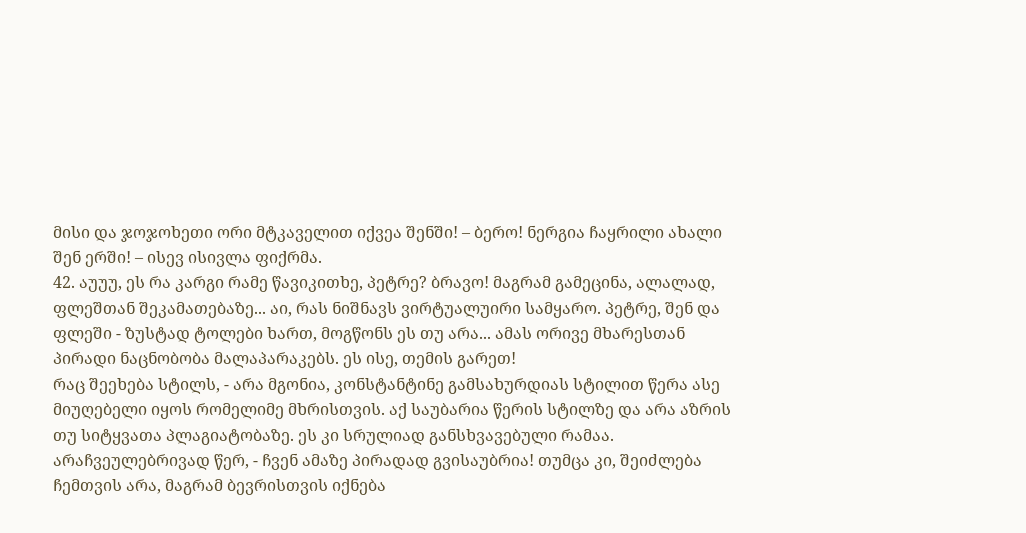მისი და ჯოჯოხეთი ორი მტკაველით იქვეა შენში! – ბერო! ნერგია ჩაყრილი ახალი შენ ერში! – ისევ ისივლა ფიქრმა.
42. აუუუ, ეს რა კარგი რამე წავიკითხე, პეტრე? ბრავო! მაგრამ გამეცინა, ალალად, ფლეშთან შეკამათებაზე... აი, რას ნიშნავს ვირტუალუირი სამყარო. პეტრე, შენ და ფლეში - ზუსტად ტოლები ხართ, მოგწონს ეს თუ არა... ამას ორივე მხარესთან პირადი ნაცნობობა მალაპარაკებს. ეს ისე, თემის გარეთ!
რაც შეეხება სტილს, - არა მგონია, კონსტანტინე გამსახურდიას სტილით წერა ასე მიუღებელი იყოს რომელიმე მხრისთვის. აქ საუბარია წერის სტილზე და არა აზრის თუ სიტყვათა პლაგიატობაზე. ეს კი სრულიად განსხვავებული რამაა.
არაჩვეულებრივად წერ, - ჩვენ ამაზე პირადად გვისაუბრია! თუმცა კი, შეიძლება ჩემთვის არა, მაგრამ ბევრისთვის იქნება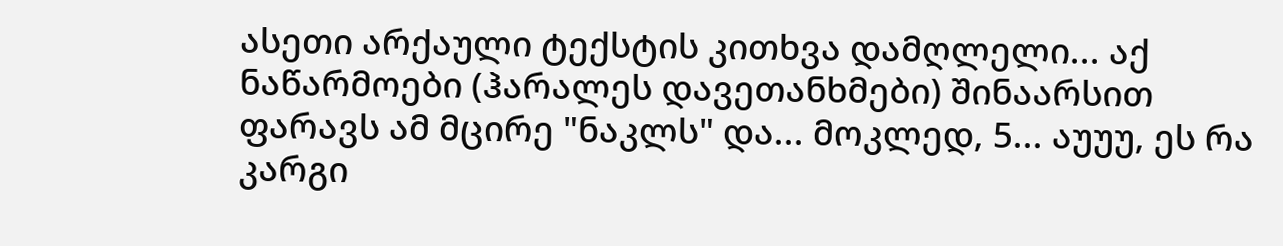ასეთი არქაული ტექსტის კითხვა დამღლელი... აქ ნაწარმოები (ჰარალეს დავეთანხმები) შინაარსით ფარავს ამ მცირე "ნაკლს" და... მოკლედ, 5... აუუუ, ეს რა კარგი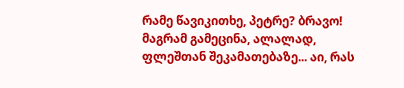რამე წავიკითხე, პეტრე? ბრავო! მაგრამ გამეცინა, ალალად, ფლეშთან შეკამათებაზე... აი, რას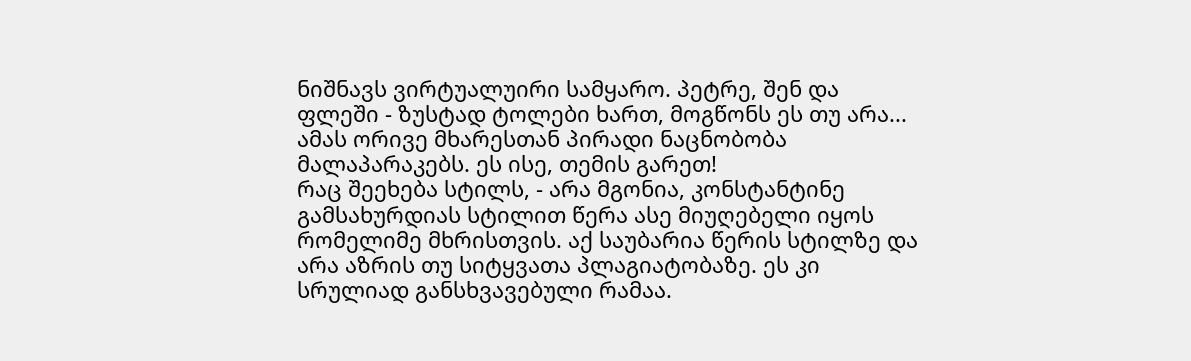ნიშნავს ვირტუალუირი სამყარო. პეტრე, შენ და ფლეში - ზუსტად ტოლები ხართ, მოგწონს ეს თუ არა... ამას ორივე მხარესთან პირადი ნაცნობობა მალაპარაკებს. ეს ისე, თემის გარეთ!
რაც შეეხება სტილს, - არა მგონია, კონსტანტინე გამსახურდიას სტილით წერა ასე მიუღებელი იყოს რომელიმე მხრისთვის. აქ საუბარია წერის სტილზე და არა აზრის თუ სიტყვათა პლაგიატობაზე. ეს კი სრულიად განსხვავებული რამაა.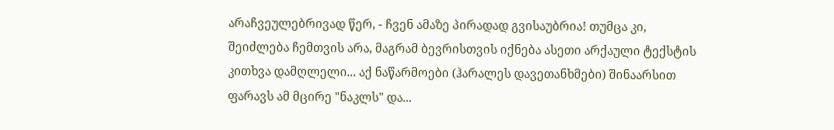არაჩვეულებრივად წერ, - ჩვენ ამაზე პირადად გვისაუბრია! თუმცა კი, შეიძლება ჩემთვის არა, მაგრამ ბევრისთვის იქნება ასეთი არქაული ტექსტის კითხვა დამღლელი... აქ ნაწარმოები (ჰარალეს დავეთანხმები) შინაარსით ფარავს ამ მცირე "ნაკლს" და...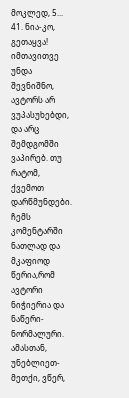მოკლედ, 5...
41. ნია-კო, გეთაყვა! იმთავითვე უნდა შევნიშნო, ავტორს არ ვუპასუხებდი, და არც შემდგომში ვაპირებ. თუ რატომ, ქვემოთ დარწმუნდები. ჩემს კომენტარში ნათლად და მკაფიოდ წერია,რომ ავტორი ნიჭიერია და ნაწერი-ნორმალური. ამასთან, უნებლიეთ-მეთქი, ვწერ,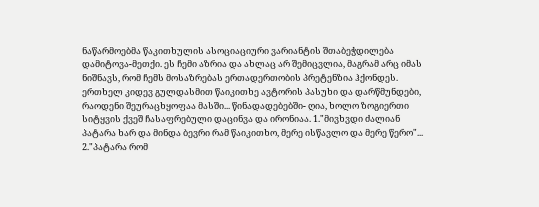ნაწარმოებმა წაკითხულის ასოციაციური ვარიანტის შთაბეჭდილება დამიტოვა-მეთქი. ეს ჩემი აზრია და ახლაც არ შემიცვლია, მაგრამ არც იმას ნიშნავს, რომ ჩემს მოსაზრებას ერთადერთობის პრეტენზია ჰქონდეს. ერთხელ კიდევ გულდასმით წაიკითხე ავტორის პასუხი და დარწმუნდები, რაოდენი შეურაცხყოფაა მასში... წინადადებებში- ღია, ხოლო ზოგიერთი სიტყვის ქვეშ ჩასაფრებული დაცინვა და ირონიაა. 1."მივხვდი ძალიან პატარა ხარ და მინდა ბევრი რამ წაიკითხო, მერე ისწავლო და მერე წერო"... 2."პატარა რომ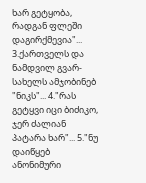ხარ გეტყობა, რადგან ფლეში დაგირქმევია"... 3.ქართველს და ნამდვილ გვარ-სახელს ამჯობინებ "ნიკს"... 4."რას გეტყვი იცი ბიძიკო, ჯერ ძალიან პატარა ხარ"... 5."ნუ დაიწყებ ანონიმური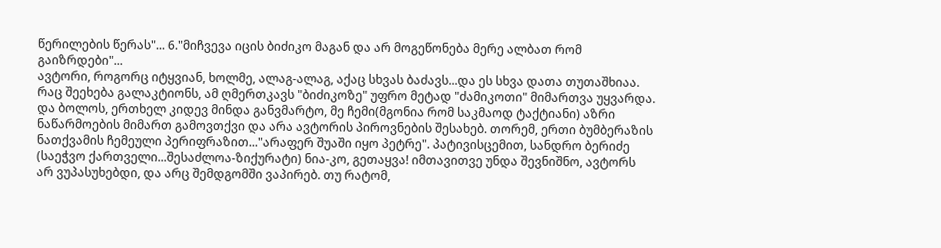წერილების წერას"... 6."მიჩვევა იცის ბიძიკო მაგან და არ მოგეწონება მერე ალბათ რომ გაიზრდები"...
ავტორი, როგორც იტყვიან, ხოლმე, ალაგ-ალაგ, აქაც სხვას ბაძავს...და ეს სხვა დათა თუთაშხიაა. რაც შეეხება გალაკტიონს, ამ ღმერთკავს "ბიძიკოზე" უფრო მეტად "ძამიკოთი" მიმართვა უყვარდა. და ბოლოს, ერთხელ კიდევ მინდა განვმარტო, მე ჩემი(მგონია რომ საკმაოდ ტაქტიანი) აზრი ნაწარმოების მიმართ გამოვთქვი და არა ავტორის პიროვნების შესახებ. თორემ, ერთი ბუმბერაზის ნათქვამის ჩემეული პერიფრაზით..."არაფერ შუაში იყო პეტრე". პატივისცემით, სანდრო ბერიძე (საეჭვო ქართველი...შესაძლოა-ზიქურატი) ნია-კო, გეთაყვა! იმთავითვე უნდა შევნიშნო, ავტორს არ ვუპასუხებდი, და არც შემდგომში ვაპირებ. თუ რატომ,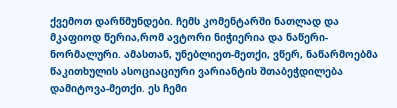ქვემოთ დარწმუნდები. ჩემს კომენტარში ნათლად და მკაფიოდ წერია,რომ ავტორი ნიჭიერია და ნაწერი-ნორმალური. ამასთან, უნებლიეთ-მეთქი, ვწერ, ნაწარმოებმა წაკითხულის ასოციაციური ვარიანტის შთაბეჭდილება დამიტოვა-მეთქი. ეს ჩემი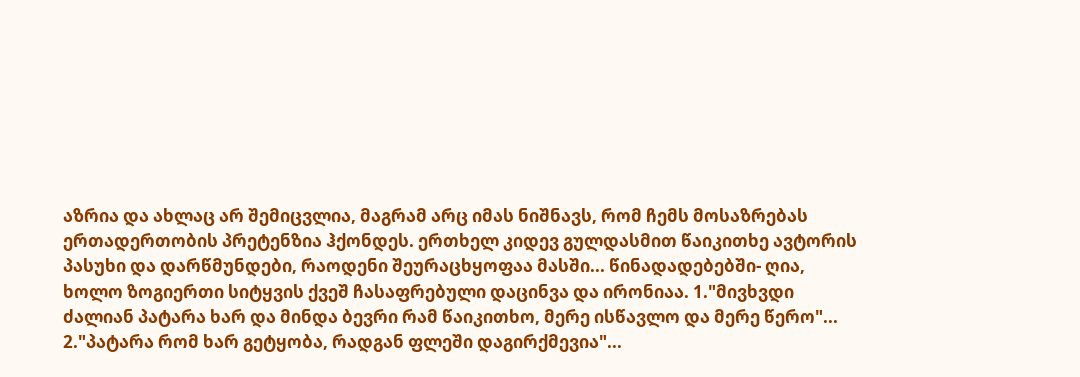აზრია და ახლაც არ შემიცვლია, მაგრამ არც იმას ნიშნავს, რომ ჩემს მოსაზრებას ერთადერთობის პრეტენზია ჰქონდეს. ერთხელ კიდევ გულდასმით წაიკითხე ავტორის პასუხი და დარწმუნდები, რაოდენი შეურაცხყოფაა მასში... წინადადებებში- ღია, ხოლო ზოგიერთი სიტყვის ქვეშ ჩასაფრებული დაცინვა და ირონიაა. 1."მივხვდი ძალიან პატარა ხარ და მინდა ბევრი რამ წაიკითხო, მერე ისწავლო და მერე წერო"... 2."პატარა რომ ხარ გეტყობა, რადგან ფლეში დაგირქმევია"...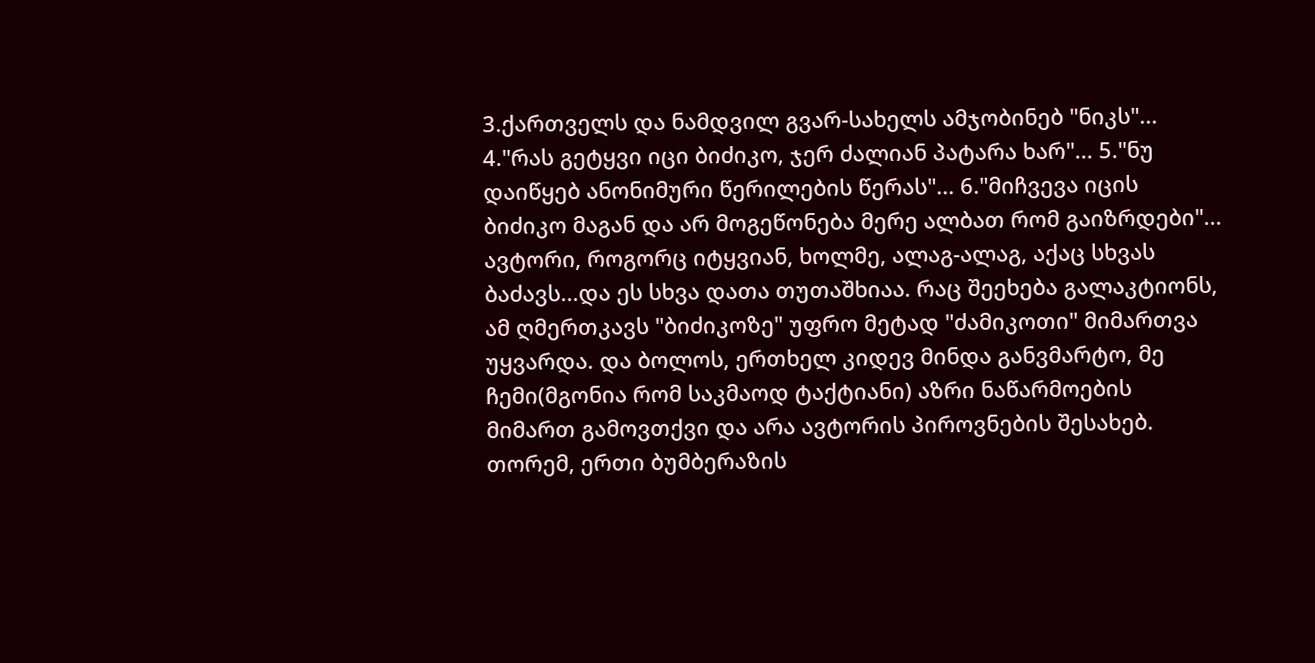3.ქართველს და ნამდვილ გვარ-სახელს ამჯობინებ "ნიკს"... 4."რას გეტყვი იცი ბიძიკო, ჯერ ძალიან პატარა ხარ"... 5."ნუ დაიწყებ ანონიმური წერილების წერას"... 6."მიჩვევა იცის ბიძიკო მაგან და არ მოგეწონება მერე ალბათ რომ გაიზრდები"...
ავტორი, როგორც იტყვიან, ხოლმე, ალაგ-ალაგ, აქაც სხვას ბაძავს...და ეს სხვა დათა თუთაშხიაა. რაც შეეხება გალაკტიონს, ამ ღმერთკავს "ბიძიკოზე" უფრო მეტად "ძამიკოთი" მიმართვა უყვარდა. და ბოლოს, ერთხელ კიდევ მინდა განვმარტო, მე ჩემი(მგონია რომ საკმაოდ ტაქტიანი) აზრი ნაწარმოების მიმართ გამოვთქვი და არა ავტორის პიროვნების შესახებ. თორემ, ერთი ბუმბერაზის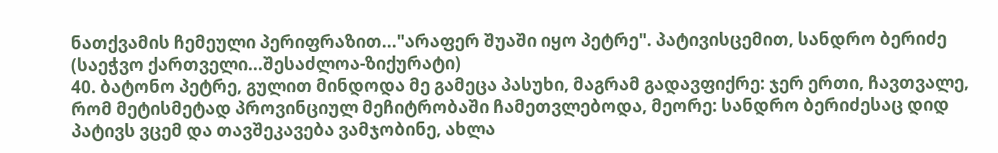ნათქვამის ჩემეული პერიფრაზით..."არაფერ შუაში იყო პეტრე". პატივისცემით, სანდრო ბერიძე (საეჭვო ქართველი...შესაძლოა-ზიქურატი)
40. ბატონო პეტრე, გულით მინდოდა მე გამეცა პასუხი, მაგრამ გადავფიქრე: ჯერ ერთი, ჩავთვალე, რომ მეტისმეტად პროვინციულ მეჩიტრობაში ჩამეთვლებოდა, მეორე: სანდრო ბერიძესაც დიდ პატივს ვცემ და თავშეკავება ვამჯობინე, ახლა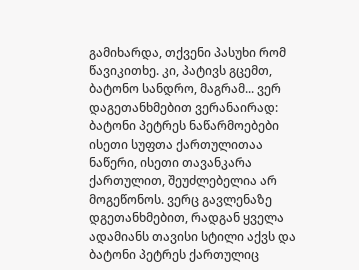გამიხარდა, თქვენი პასუხი რომ წავიკითხე. კი, პატივს გცემთ, ბატონო სანდრო, მაგრამ... ვერ დაგეთანხმებით ვერანაირად: ბატონი პეტრეს ნაწარმოებები ისეთი სუფთა ქართულითაა ნაწერი, ისეთი თავანკარა ქართულით, შეუძლებელია არ მოგეწონოს. ვერც გავლენაზე დგეთანხმებით, რადგან ყველა ადამიანს თავისი სტილი აქვს და ბატონი პეტრეს ქართულიც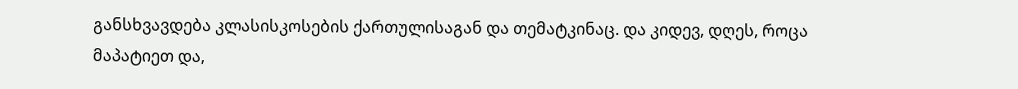განსხვავდება კლასისკოსების ქართულისაგან და თემატკინაც. და კიდევ, დღეს, როცა მაპატიეთ და,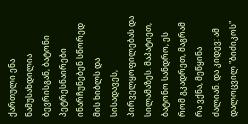ქართული ენა ნამუსახდილია ბევრისგან, ბატონი პეტრესნაირები ინარჩუნებენ სწორედ მის ხიბლს და სისადავეს, პირველყოფილებას და სილამაზეს. მაპატიეთ, ბატონო სანდრო, ეს რომ გკადრეთ, მაგრამ რა ვქნა, მეწყინა ძალიან. და კიდევ: ამ დალოცვილ "ბიძიკოს"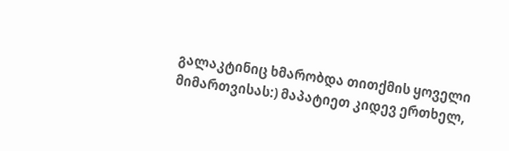გალაკტინიც ხმარობდა თითქმის ყოველი მიმართვისას:) მაპატიეთ კიდევ ერთხელ,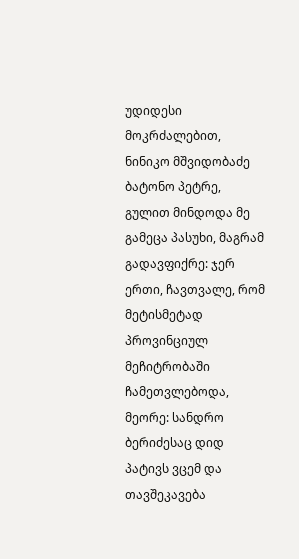უდიდესი მოკრძალებით, ნინიკო მშვიდობაძე ბატონო პეტრე, გულით მინდოდა მე გამეცა პასუხი, მაგრამ გადავფიქრე: ჯერ ერთი, ჩავთვალე, რომ მეტისმეტად პროვინციულ მეჩიტრობაში ჩამეთვლებოდა, მეორე: სანდრო ბერიძესაც დიდ პატივს ვცემ და თავშეკავება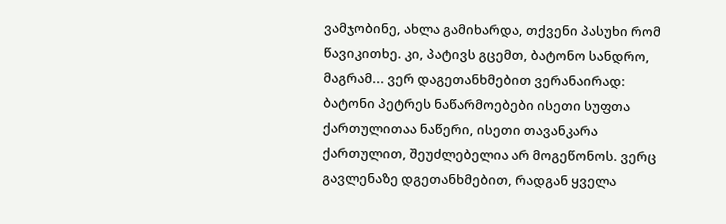ვამჯობინე, ახლა გამიხარდა, თქვენი პასუხი რომ წავიკითხე. კი, პატივს გცემთ, ბატონო სანდრო, მაგრამ... ვერ დაგეთანხმებით ვერანაირად: ბატონი პეტრეს ნაწარმოებები ისეთი სუფთა ქართულითაა ნაწერი, ისეთი თავანკარა ქართულით, შეუძლებელია არ მოგეწონოს. ვერც გავლენაზე დგეთანხმებით, რადგან ყველა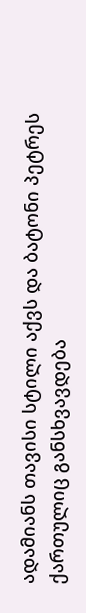ადამიანს თავისი სტილი აქვს და ბატონი პეტრეს ქართულიც განსხვავდება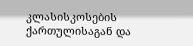კლასისკოსების ქართულისაგან და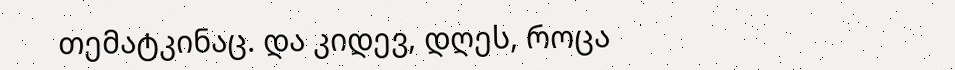თემატკინაც. და კიდევ, დღეს, როცა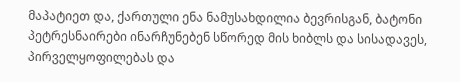მაპატიეთ და, ქართული ენა ნამუსახდილია ბევრისგან, ბატონი პეტრესნაირები ინარჩუნებენ სწორედ მის ხიბლს და სისადავეს, პირველყოფილებას და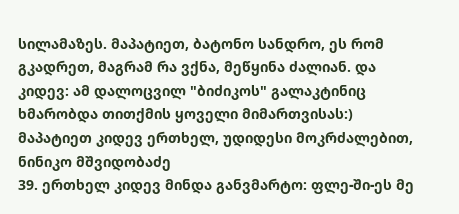სილამაზეს. მაპატიეთ, ბატონო სანდრო, ეს რომ გკადრეთ, მაგრამ რა ვქნა, მეწყინა ძალიან. და კიდევ: ამ დალოცვილ "ბიძიკოს" გალაკტინიც ხმარობდა თითქმის ყოველი მიმართვისას:) მაპატიეთ კიდევ ერთხელ, უდიდესი მოკრძალებით, ნინიკო მშვიდობაძე
39. ერთხელ კიდევ მინდა განვმარტო: ფლე-ში-ეს მე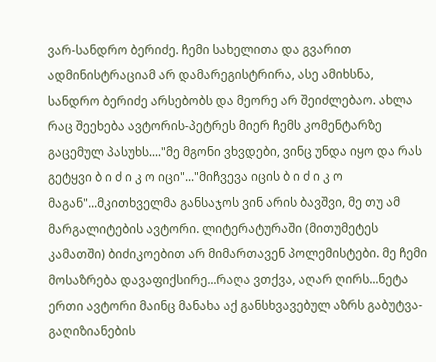ვარ-სანდრო ბერიძე. ჩემი სახელითა და გვარით ადმინისტრაციამ არ დამარეგისტრირა, ასე ამიხსნა, სანდრო ბერიძე არსებობს და მეორე არ შეიძლებაო. ახლა რაც შეეხება ავტორის-პეტრეს მიერ ჩემს კომენტარზე გაცემულ პასუხს...."მე მგონი ვხვდები, ვინც უნდა იყო და რას გეტყვი ბ ი ძ ი კ ო იცი"..."მიჩვევა იცის ბ ი ძ ი კ ო მაგან"...მკითხველმა განსაჯოს ვინ არის ბავშვი, მე თუ ამ მარგალიტების ავტორი. ლიტერატურაში (მითუმეტეს კამათში) ბიძიკოებით არ მიმართავენ პოლემისტები. მე ჩემი მოსაზრება დავაფიქსირე...რაღა ვთქვა, აღარ ღირს...ნეტა ერთი ავტორი მაინც მანახა აქ განსხვავებულ აზრს გაბუტვა-გაღიზიანების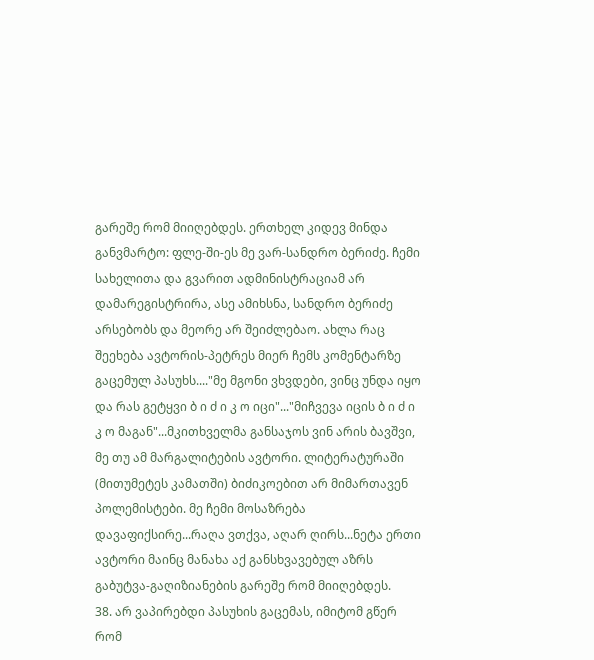გარეშე რომ მიიღებდეს. ერთხელ კიდევ მინდა განვმარტო: ფლე-ში-ეს მე ვარ-სანდრო ბერიძე. ჩემი სახელითა და გვარით ადმინისტრაციამ არ დამარეგისტრირა, ასე ამიხსნა, სანდრო ბერიძე არსებობს და მეორე არ შეიძლებაო. ახლა რაც შეეხება ავტორის-პეტრეს მიერ ჩემს კომენტარზე გაცემულ პასუხს...."მე მგონი ვხვდები, ვინც უნდა იყო და რას გეტყვი ბ ი ძ ი კ ო იცი"..."მიჩვევა იცის ბ ი ძ ი კ ო მაგან"...მკითხველმა განსაჯოს ვინ არის ბავშვი, მე თუ ამ მარგალიტების ავტორი. ლიტერატურაში (მითუმეტეს კამათში) ბიძიკოებით არ მიმართავენ პოლემისტები. მე ჩემი მოსაზრება დავაფიქსირე...რაღა ვთქვა, აღარ ღირს...ნეტა ერთი ავტორი მაინც მანახა აქ განსხვავებულ აზრს გაბუტვა-გაღიზიანების გარეშე რომ მიიღებდეს.
38. არ ვაპირებდი პასუხის გაცემას, იმიტომ გწერ რომ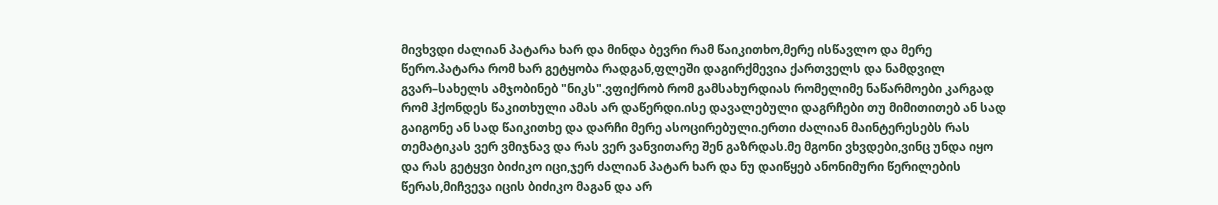მივხვდი ძალიან პატარა ხარ და მინდა ბევრი რამ წაიკითხო,მერე ისწავლო და მერე წერო.პატარა რომ ხარ გეტყობა რადგან,ფლეში დაგირქმევია ქართველს და ნამდვილ გვარ–სახელს ამჯობინებ "ნიკს".ვფიქრობ რომ გამსახურდიას რომელიმე ნაწარმოები კარგად რომ ჰქონდეს წაკითხული ამას არ დაწერდი.ისე დავალებული დაგრჩები თუ მიმითითებ ან სად გაიგონე ან სად წაიკითხე და დარჩი მერე ასოცირებული.ერთი ძალიან მაინტერესებს რას თემატიკას ვერ ვმიჯნავ და რას ვერ ვანვითარე შენ გაზრდას.მე მგონი ვხვდები,ვინც უნდა იყო და რას გეტყვი ბიძიკო იცი,ჯერ ძალიან პატარ ხარ და ნუ დაიწყებ ანონიმური წერილების წერას,მიჩვევა იცის ბიძიკო მაგან და არ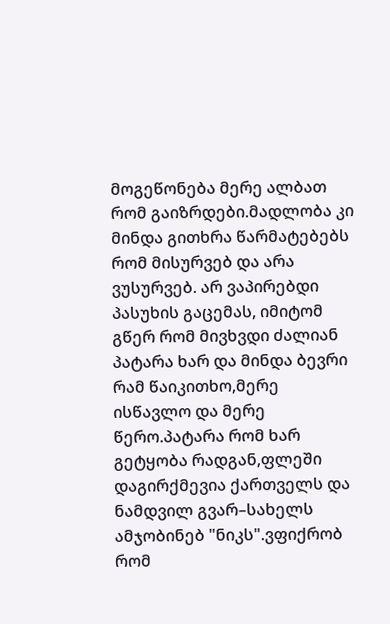მოგეწონება მერე ალბათ რომ გაიზრდები.მადლობა კი მინდა გითხრა წარმატებებს რომ მისურვებ და არა ვუსურვებ. არ ვაპირებდი პასუხის გაცემას, იმიტომ გწერ რომ მივხვდი ძალიან პატარა ხარ და მინდა ბევრი რამ წაიკითხო,მერე ისწავლო და მერე წერო.პატარა რომ ხარ გეტყობა რადგან,ფლეში დაგირქმევია ქართველს და ნამდვილ გვარ–სახელს ამჯობინებ "ნიკს".ვფიქრობ რომ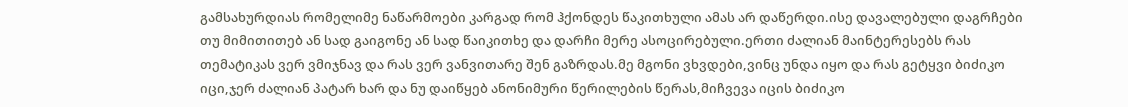გამსახურდიას რომელიმე ნაწარმოები კარგად რომ ჰქონდეს წაკითხული ამას არ დაწერდი.ისე დავალებული დაგრჩები თუ მიმითითებ ან სად გაიგონე ან სად წაიკითხე და დარჩი მერე ასოცირებული.ერთი ძალიან მაინტერესებს რას თემატიკას ვერ ვმიჯნავ და რას ვერ ვანვითარე შენ გაზრდას.მე მგონი ვხვდები,ვინც უნდა იყო და რას გეტყვი ბიძიკო იცი,ჯერ ძალიან პატარ ხარ და ნუ დაიწყებ ანონიმური წერილების წერას,მიჩვევა იცის ბიძიკო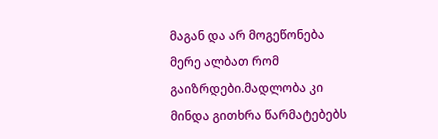მაგან და არ მოგეწონება მერე ალბათ რომ გაიზრდები.მადლობა კი მინდა გითხრა წარმატებებს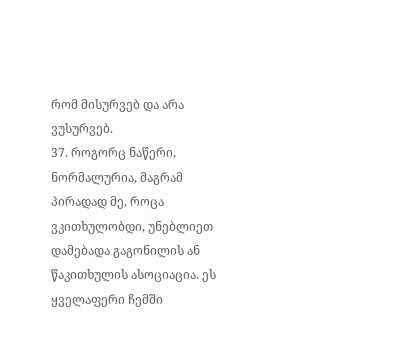რომ მისურვებ და არა ვუსურვებ.
37. როგორც ნაწერი, ნორმალურია, მაგრამ პირადად მე, როცა ვკითხულობდი, უნებლიეთ დამებადა გაგონილის ან წაკითხულის ასოციაცია. ეს ყველაფერი ჩემში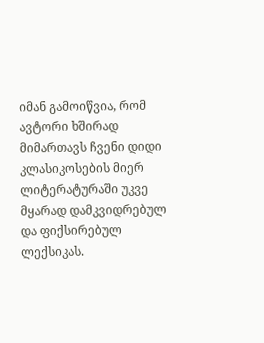იმან გამოიწვია, რომ ავტორი ხშირად მიმართავს ჩვენი დიდი კლასიკოსების მიერ ლიტერატურაში უკვე მყარად დამკვიდრებულ და ფიქსირებულ ლექსიკას.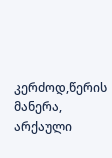კერძოდ,წერის მანერა, არქაული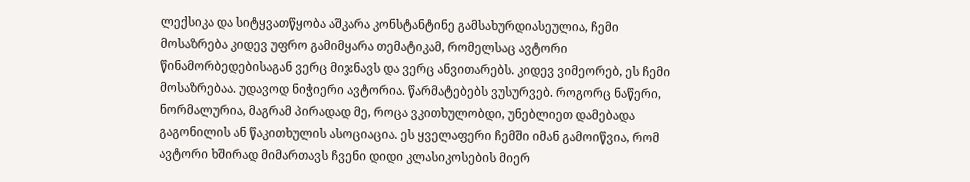ლექსიკა და სიტყვათწყობა აშკარა კონსტანტინე გამსახურდიასეულია, ჩემი მოსაზრება კიდევ უფრო გამიმყარა თემატიკამ, რომელსაც ავტორი წინამორბედებისაგან ვერც მიჯნავს და ვერც ანვითარებს. კიდევ ვიმეორებ, ეს ჩემი მოსაზრებაა. უდავოდ ნიჭიერი ავტორია. წარმატებებს ვუსურვებ. როგორც ნაწერი, ნორმალურია, მაგრამ პირადად მე, როცა ვკითხულობდი, უნებლიეთ დამებადა გაგონილის ან წაკითხულის ასოციაცია. ეს ყველაფერი ჩემში იმან გამოიწვია, რომ ავტორი ხშირად მიმართავს ჩვენი დიდი კლასიკოსების მიერ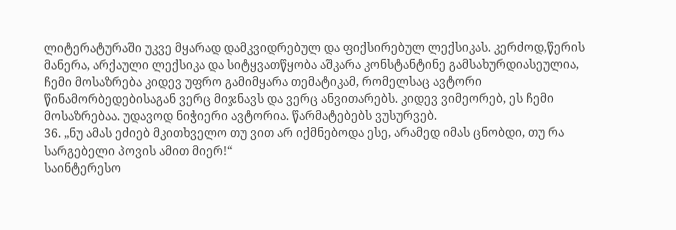ლიტერატურაში უკვე მყარად დამკვიდრებულ და ფიქსირებულ ლექსიკას. კერძოდ,წერის მანერა, არქაული ლექსიკა და სიტყვათწყობა აშკარა კონსტანტინე გამსახურდიასეულია, ჩემი მოსაზრება კიდევ უფრო გამიმყარა თემატიკამ, რომელსაც ავტორი წინამორბედებისაგან ვერც მიჯნავს და ვერც ანვითარებს. კიდევ ვიმეორებ, ეს ჩემი მოსაზრებაა. უდავოდ ნიჭიერი ავტორია. წარმატებებს ვუსურვებ.
36. „ნუ ამას ეძიებ მკითხველო თუ ვით არ იქმნებოდა ესე, არამედ იმას ცნობდი, თუ რა სარგებელი პოვის ამით მიერ!“
საინტერესო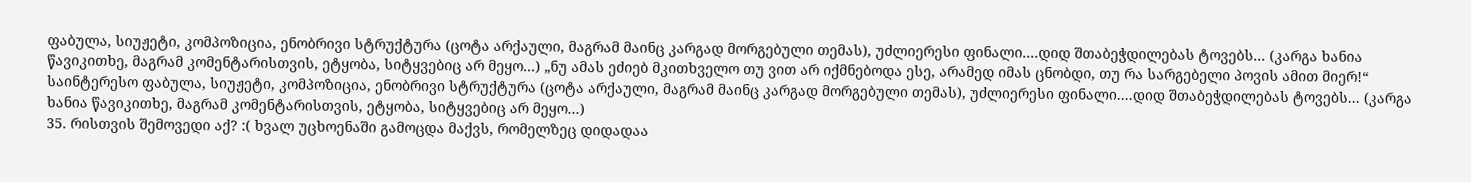ფაბულა, სიუჟეტი, კომპოზიცია, ენობრივი სტრუქტურა (ცოტა არქაული, მაგრამ მაინც კარგად მორგებული თემას), უძლიერესი ფინალი....დიდ შთაბეჭდილებას ტოვებს... (კარგა ხანია წავიკითხე, მაგრამ კომენტარისთვის, ეტყობა, სიტყვებიც არ მეყო...) „ნუ ამას ეძიებ მკითხველო თუ ვით არ იქმნებოდა ესე, არამედ იმას ცნობდი, თუ რა სარგებელი პოვის ამით მიერ!“
საინტერესო ფაბულა, სიუჟეტი, კომპოზიცია, ენობრივი სტრუქტურა (ცოტა არქაული, მაგრამ მაინც კარგად მორგებული თემას), უძლიერესი ფინალი....დიდ შთაბეჭდილებას ტოვებს... (კარგა ხანია წავიკითხე, მაგრამ კომენტარისთვის, ეტყობა, სიტყვებიც არ მეყო...)
35. რისთვის შემოვედი აქ? :( ხვალ უცხოენაში გამოცდა მაქვს, რომელზეც დიდადაა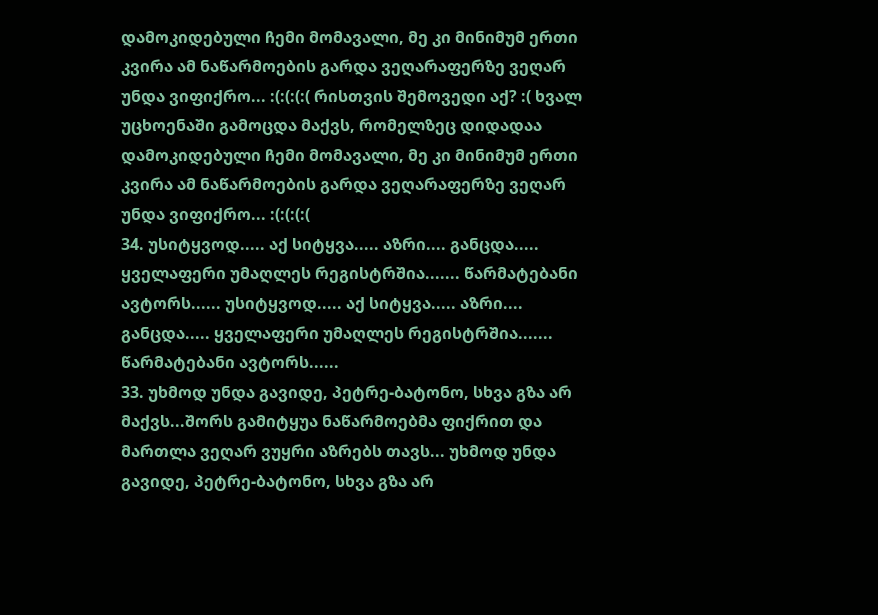დამოკიდებული ჩემი მომავალი, მე კი მინიმუმ ერთი კვირა ამ ნაწარმოების გარდა ვეღარაფერზე ვეღარ უნდა ვიფიქრო... :(:(:(:( რისთვის შემოვედი აქ? :( ხვალ უცხოენაში გამოცდა მაქვს, რომელზეც დიდადაა დამოკიდებული ჩემი მომავალი, მე კი მინიმუმ ერთი კვირა ამ ნაწარმოების გარდა ვეღარაფერზე ვეღარ უნდა ვიფიქრო... :(:(:(:(
34. უსიტყვოდ..... აქ სიტყვა..... აზრი.... განცდა..... ყველაფერი უმაღლეს რეგისტრშია....... წარმატებანი ავტორს...... უსიტყვოდ..... აქ სიტყვა..... აზრი.... განცდა..... ყველაფერი უმაღლეს რეგისტრშია....... წარმატებანი ავტორს......
33. უხმოდ უნდა გავიდე, პეტრე-ბატონო, სხვა გზა არ მაქვს...შორს გამიტყუა ნაწარმოებმა ფიქრით და მართლა ვეღარ ვუყრი აზრებს თავს... უხმოდ უნდა გავიდე, პეტრე-ბატონო, სხვა გზა არ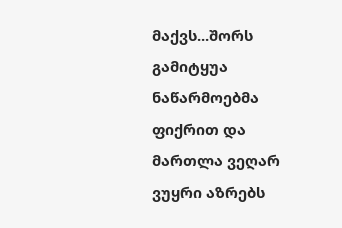მაქვს...შორს გამიტყუა ნაწარმოებმა ფიქრით და მართლა ვეღარ ვუყრი აზრებს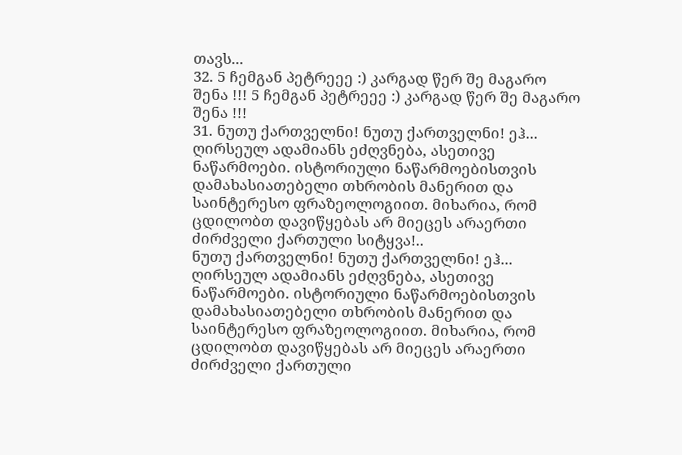თავს...
32. 5 ჩემგან პეტრეეე :) კარგად წერ შე მაგარო შენა !!! 5 ჩემგან პეტრეეე :) კარგად წერ შე მაგარო შენა !!!
31. ნუთუ ქართველნი! ნუთუ ქართველნი! ეჰ...
ღირსეულ ადამიანს ეძღვნება, ასეთივე ნაწარმოები. ისტორიული ნაწარმოებისთვის დამახასიათებელი თხრობის მანერით და საინტერესო ფრაზეოლოგიით. მიხარია, რომ ცდილობთ დავიწყებას არ მიეცეს არაერთი ძირძველი ქართული სიტყვა!..
ნუთუ ქართველნი! ნუთუ ქართველნი! ეჰ...
ღირსეულ ადამიანს ეძღვნება, ასეთივე ნაწარმოები. ისტორიული ნაწარმოებისთვის დამახასიათებელი თხრობის მანერით და საინტერესო ფრაზეოლოგიით. მიხარია, რომ ცდილობთ დავიწყებას არ მიეცეს არაერთი ძირძველი ქართული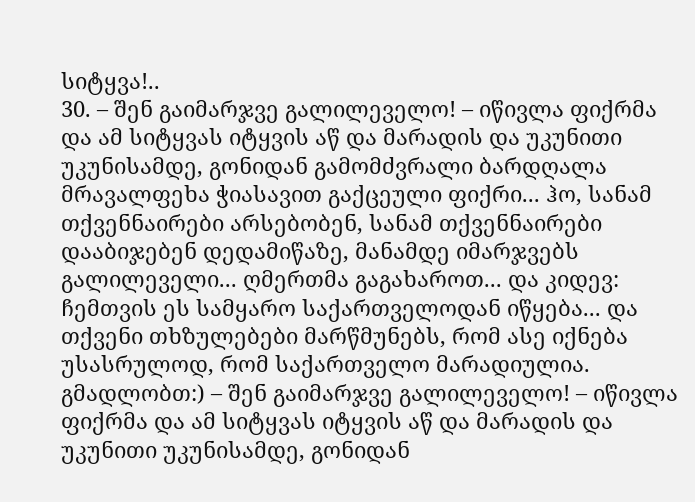სიტყვა!..
30. – შენ გაიმარჯვე გალილეველო! – იწივლა ფიქრმა და ამ სიტყვას იტყვის აწ და მარადის და უკუნითი უკუნისამდე, გონიდან გამომძვრალი ბარდღალა მრავალფეხა ჭიასავით გაქცეული ფიქრი... ჰო, სანამ თქვენნაირები არსებობენ, სანამ თქვენნაირები დააბიჯებენ დედამიწაზე, მანამდე იმარჯვებს გალილეველი... ღმერთმა გაგახაროთ... და კიდევ: ჩემთვის ეს სამყარო საქართველოდან იწყება... და თქვენი თხზულებები მარწმუნებს, რომ ასე იქნება უსასრულოდ, რომ საქართველო მარადიულია. გმადლობთ:) – შენ გაიმარჯვე გალილეველო! – იწივლა ფიქრმა და ამ სიტყვას იტყვის აწ და მარადის და უკუნითი უკუნისამდე, გონიდან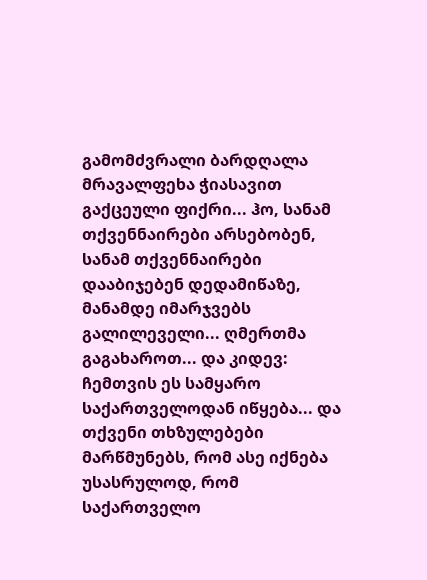გამომძვრალი ბარდღალა მრავალფეხა ჭიასავით გაქცეული ფიქრი... ჰო, სანამ თქვენნაირები არსებობენ, სანამ თქვენნაირები დააბიჯებენ დედამიწაზე, მანამდე იმარჯვებს გალილეველი... ღმერთმა გაგახაროთ... და კიდევ: ჩემთვის ეს სამყარო საქართველოდან იწყება... და თქვენი თხზულებები მარწმუნებს, რომ ასე იქნება უსასრულოდ, რომ საქართველო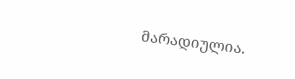მარადიულია.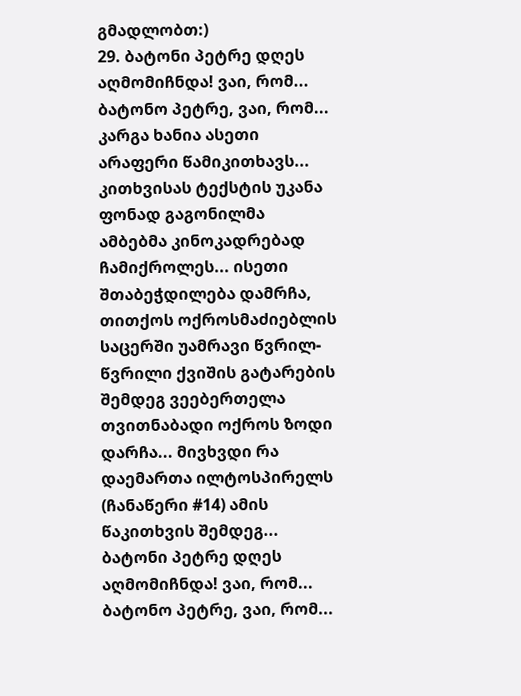გმადლობთ:)
29. ბატონი პეტრე დღეს აღმომიჩნდა! ვაი, რომ... ბატონო პეტრე, ვაი, რომ... კარგა ხანია ასეთი არაფერი წამიკითხავს... კითხვისას ტექსტის უკანა ფონად გაგონილმა ამბებმა კინოკადრებად ჩამიქროლეს... ისეთი შთაბეჭდილება დამრჩა, თითქოს ოქროსმაძიებლის საცერში უამრავი წვრილ-წვრილი ქვიშის გატარების შემდეგ ვეებერთელა თვითნაბადი ოქროს ზოდი დარჩა... მივხვდი რა დაემართა ილტოსპირელს (ჩანაწერი #14) ამის წაკითხვის შემდეგ... ბატონი პეტრე დღეს აღმომიჩნდა! ვაი, რომ... ბატონო პეტრე, ვაი, რომ...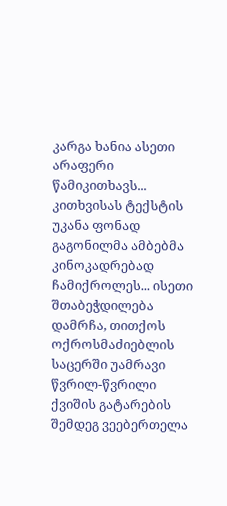კარგა ხანია ასეთი არაფერი წამიკითხავს... კითხვისას ტექსტის უკანა ფონად გაგონილმა ამბებმა კინოკადრებად ჩამიქროლეს... ისეთი შთაბეჭდილება დამრჩა, თითქოს ოქროსმაძიებლის საცერში უამრავი წვრილ-წვრილი ქვიშის გატარების შემდეგ ვეებერთელა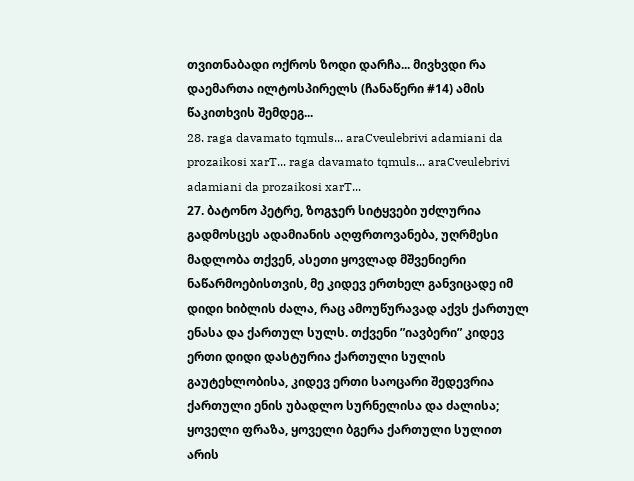თვითნაბადი ოქროს ზოდი დარჩა... მივხვდი რა დაემართა ილტოსპირელს (ჩანაწერი #14) ამის წაკითხვის შემდეგ...
28. raga davamato tqmuls... araCveulebrivi adamiani da prozaikosi xarT... raga davamato tqmuls... araCveulebrivi adamiani da prozaikosi xarT...
27. ბატონო პეტრე, ზოგჯერ სიტყვები უძლურია გადმოსცეს ადამიანის აღფრთოვანება, უღრმესი მადლობა თქვენ, ასეთი ყოვლად მშვენიერი ნაწარმოებისთვის, მე კიდევ ერთხელ განვიცადე იმ დიდი ხიბლის ძალა, რაც ამოუწურავად აქვს ქართულ ენასა და ქართულ სულს. თქვენი ”იავბერი” კიდევ ერთი დიდი დასტურია ქართული სულის გაუტეხლობისა, კიდევ ერთი საოცარი შედევრია ქართული ენის უბადლო სურნელისა და ძალისა; ყოველი ფრაზა, ყოველი ბგერა ქართული სულით არის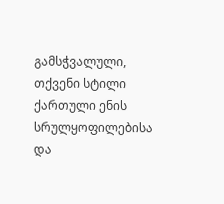გამსჭვალული, თქვენი სტილი ქართული ენის სრულყოფილებისა და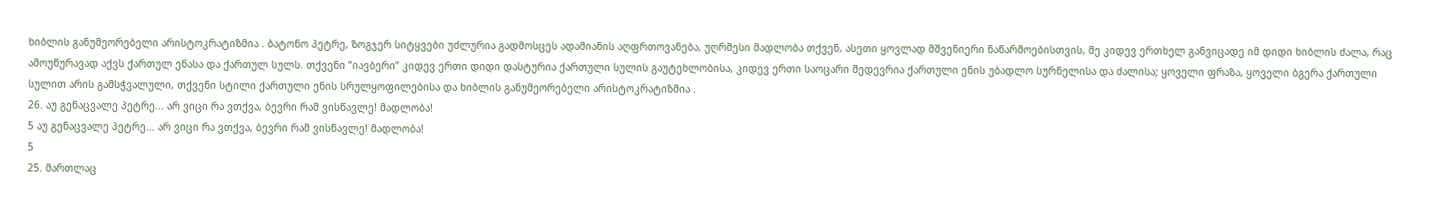ხიბლის განუმეორებელი არისტოკრატიზმია . ბატონო პეტრე, ზოგჯერ სიტყვები უძლურია გადმოსცეს ადამიანის აღფრთოვანება, უღრმესი მადლობა თქვენ, ასეთი ყოვლად მშვენიერი ნაწარმოებისთვის, მე კიდევ ერთხელ განვიცადე იმ დიდი ხიბლის ძალა, რაც ამოუწურავად აქვს ქართულ ენასა და ქართულ სულს. თქვენი ”იავბერი” კიდევ ერთი დიდი დასტურია ქართული სულის გაუტეხლობისა, კიდევ ერთი საოცარი შედევრია ქართული ენის უბადლო სურნელისა და ძალისა; ყოველი ფრაზა, ყოველი ბგერა ქართული სულით არის გამსჭვალული, თქვენი სტილი ქართული ენის სრულყოფილებისა და ხიბლის განუმეორებელი არისტოკრატიზმია .
26. აუ გენაცვალე პეტრე... არ ვიცი რა ვთქვა, ბევრი რამ ვისწავლე! მადლობა!
5 აუ გენაცვალე პეტრე... არ ვიცი რა ვთქვა, ბევრი რამ ვისწავლე! მადლობა!
5
25. მართლაც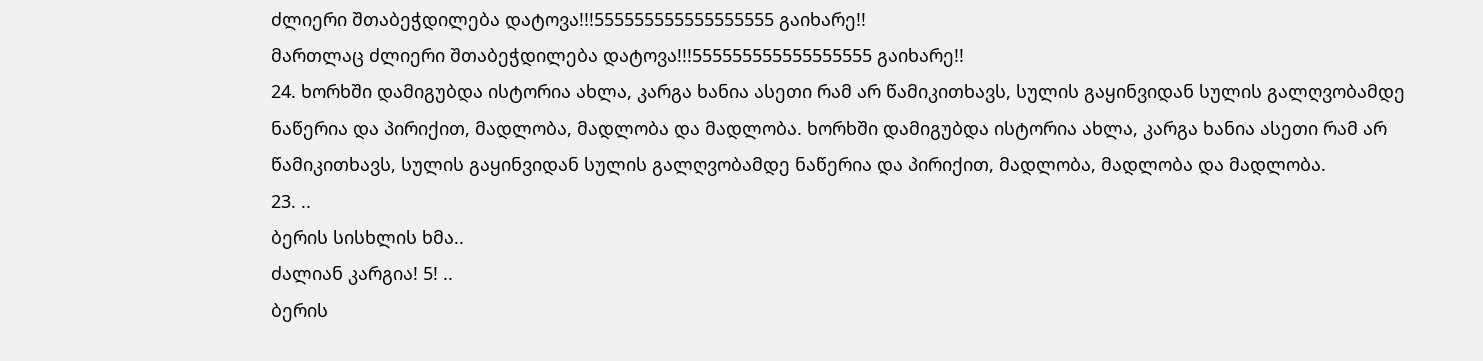ძლიერი შთაბეჭდილება დატოვა!!!555555555555555555 გაიხარე!!
მართლაც ძლიერი შთაბეჭდილება დატოვა!!!555555555555555555 გაიხარე!!
24. ხორხში დამიგუბდა ისტორია ახლა, კარგა ხანია ასეთი რამ არ წამიკითხავს, სულის გაყინვიდან სულის გალღვობამდე ნაწერია და პირიქით, მადლობა, მადლობა და მადლობა. ხორხში დამიგუბდა ისტორია ახლა, კარგა ხანია ასეთი რამ არ წამიკითხავს, სულის გაყინვიდან სულის გალღვობამდე ნაწერია და პირიქით, მადლობა, მადლობა და მადლობა.
23. ..
ბერის სისხლის ხმა..
ძალიან კარგია! 5! ..
ბერის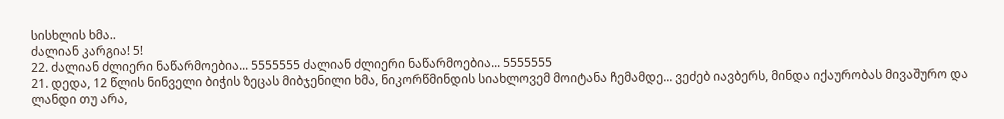სისხლის ხმა..
ძალიან კარგია! 5!
22. ძალიან ძლიერი ნაწარმოებია... 5555555 ძალიან ძლიერი ნაწარმოებია... 5555555
21. დედა, 12 წლის ნინველი ბიჭის ზეცას მიბჯენილი ხმა, ნიკორწმინდის სიახლოვემ მოიტანა ჩემამდე... ვეძებ იავბერს, მინდა იქაურობას მივაშურო და ლანდი თუ არა,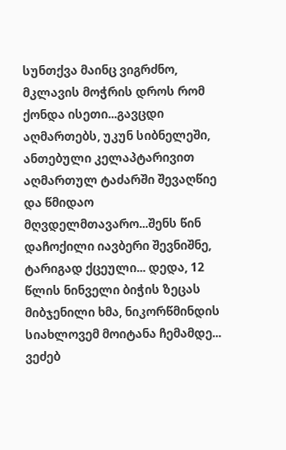სუნთქვა მაინც ვიგრძნო, მკლავის მოჭრის დროს რომ ქონდა ისეთი...გავცდი აღმართებს, უკუნ სიბნელეში, ანთებული კელაპტარივით აღმართულ ტაძარში შევაღწიე და წმიდაო მღვდელმთავარო...შენს წინ დაჩოქილი იავბერი შევნიშნე, ტარიგად ქცეული... დედა, 12 წლის ნინველი ბიჭის ზეცას მიბჯენილი ხმა, ნიკორწმინდის სიახლოვემ მოიტანა ჩემამდე... ვეძებ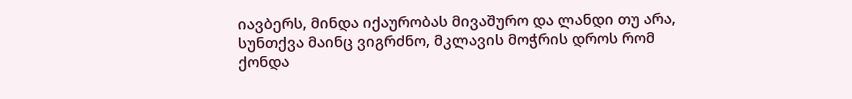იავბერს, მინდა იქაურობას მივაშურო და ლანდი თუ არა, სუნთქვა მაინც ვიგრძნო, მკლავის მოჭრის დროს რომ ქონდა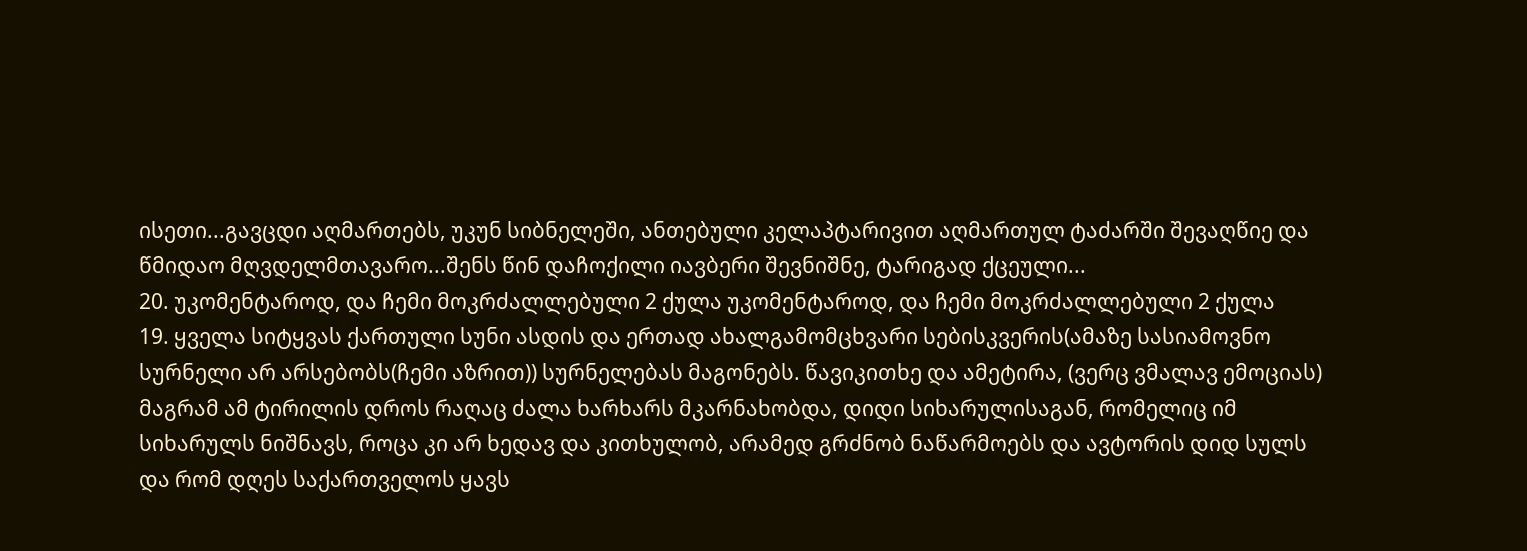ისეთი...გავცდი აღმართებს, უკუნ სიბნელეში, ანთებული კელაპტარივით აღმართულ ტაძარში შევაღწიე და წმიდაო მღვდელმთავარო...შენს წინ დაჩოქილი იავბერი შევნიშნე, ტარიგად ქცეული...
20. უკომენტაროდ, და ჩემი მოკრძალლებული 2 ქულა უკომენტაროდ, და ჩემი მოკრძალლებული 2 ქულა
19. ყველა სიტყვას ქართული სუნი ასდის და ერთად ახალგამომცხვარი სებისკვერის(ამაზე სასიამოვნო სურნელი არ არსებობს(ჩემი აზრით)) სურნელებას მაგონებს. წავიკითხე და ამეტირა, (ვერც ვმალავ ემოციას) მაგრამ ამ ტირილის დროს რაღაც ძალა ხარხარს მკარნახობდა, დიდი სიხარულისაგან, რომელიც იმ სიხარულს ნიშნავს, როცა კი არ ხედავ და კითხულობ, არამედ გრძნობ ნაწარმოებს და ავტორის დიდ სულს და რომ დღეს საქართველოს ყავს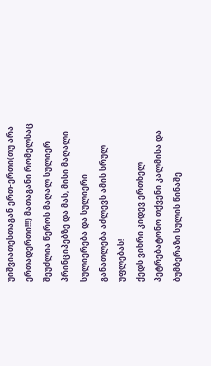უიშვიათესთაგან ერთ-ერთი(თუ არა ერთადერთი!!!) მათაგანი რომელსაც შეუძლია წეროს მაღალ სულიერ პრინციპებზე და მას, მისი მაღალი სულიერება და სულიერი განათლება აძლევს ამის სრულ უფლებას!
ქედს ვიხრი კიდევ ერთხელ პეტრებატონო თქვენი კალმისა და ბუმბერაზი სულის წინაშე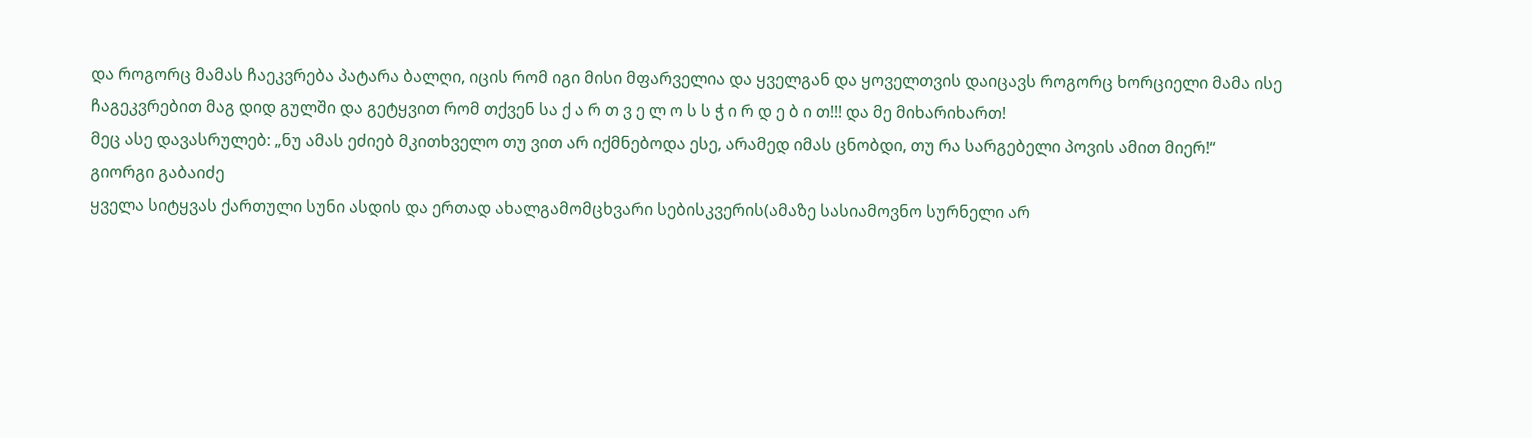და როგორც მამას ჩაეკვრება პატარა ბალღი, იცის რომ იგი მისი მფარველია და ყველგან და ყოველთვის დაიცავს როგორც ხორციელი მამა ისე ჩაგეკვრებით მაგ დიდ გულში და გეტყვით რომ თქვენ სა ქ ა რ თ ვ ე ლ ო ს ს ჭ ი რ დ ე ბ ი თ!!! და მე მიხარიხართ!
მეც ასე დავასრულებ: „ნუ ამას ეძიებ მკითხველო თუ ვით არ იქმნებოდა ესე, არამედ იმას ცნობდი, თუ რა სარგებელი პოვის ამით მიერ!“
გიორგი გაბაიძე
ყველა სიტყვას ქართული სუნი ასდის და ერთად ახალგამომცხვარი სებისკვერის(ამაზე სასიამოვნო სურნელი არ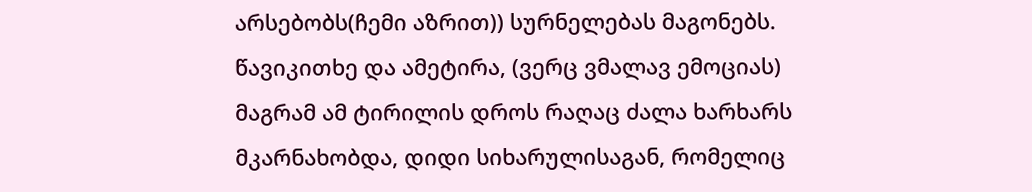არსებობს(ჩემი აზრით)) სურნელებას მაგონებს. წავიკითხე და ამეტირა, (ვერც ვმალავ ემოციას) მაგრამ ამ ტირილის დროს რაღაც ძალა ხარხარს მკარნახობდა, დიდი სიხარულისაგან, რომელიც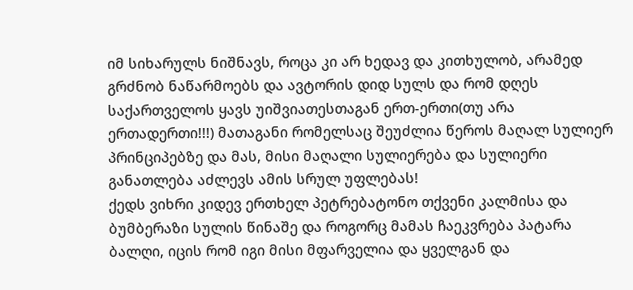იმ სიხარულს ნიშნავს, როცა კი არ ხედავ და კითხულობ, არამედ გრძნობ ნაწარმოებს და ავტორის დიდ სულს და რომ დღეს საქართველოს ყავს უიშვიათესთაგან ერთ-ერთი(თუ არა ერთადერთი!!!) მათაგანი რომელსაც შეუძლია წეროს მაღალ სულიერ პრინციპებზე და მას, მისი მაღალი სულიერება და სულიერი განათლება აძლევს ამის სრულ უფლებას!
ქედს ვიხრი კიდევ ერთხელ პეტრებატონო თქვენი კალმისა და ბუმბერაზი სულის წინაშე და როგორც მამას ჩაეკვრება პატარა ბალღი, იცის რომ იგი მისი მფარველია და ყველგან და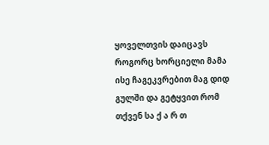ყოველთვის დაიცავს როგორც ხორციელი მამა ისე ჩაგეკვრებით მაგ დიდ გულში და გეტყვით რომ თქვენ სა ქ ა რ თ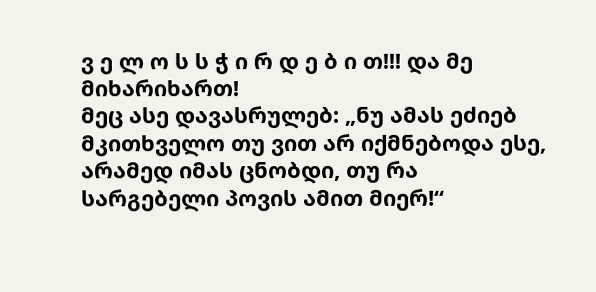ვ ე ლ ო ს ს ჭ ი რ დ ე ბ ი თ!!! და მე მიხარიხართ!
მეც ასე დავასრულებ: „ნუ ამას ეძიებ მკითხველო თუ ვით არ იქმნებოდა ესე, არამედ იმას ცნობდი, თუ რა სარგებელი პოვის ამით მიერ!“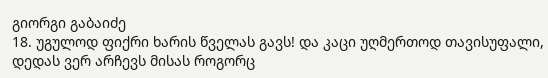გიორგი გაბაიძე
18. უგულოდ ფიქრი ხარის წველას გავს! და კაცი უღმერთოდ თავისუფალი, დედას ვერ არჩევს მისას როგორც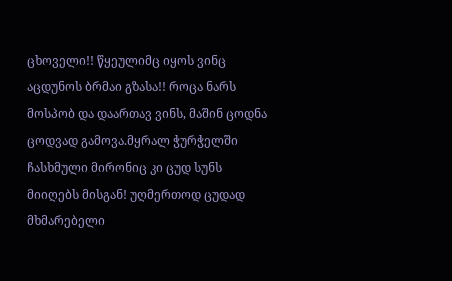ცხოველი!! წყეულიმც იყოს ვინც აცდუნოს ბრმაი გზასა!! როცა ნარს მოსპობ და დაართავ ვინს, მაშინ ცოდნა ცოდვად გამოვა.მყრალ ჭურჭელში ჩასხმული მირონიც კი ცუდ სუნს მიიღებს მისგან! უღმერთოდ ცუდად მხმარებელი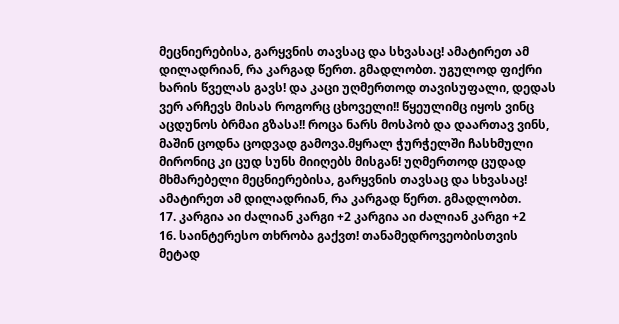მეცნიერებისა, გარყვნის თავსაც და სხვასაც! ამატირეთ ამ დილადრიან, რა კარგად წერთ. გმადლობთ. უგულოდ ფიქრი ხარის წველას გავს! და კაცი უღმერთოდ თავისუფალი, დედას ვერ არჩევს მისას როგორც ცხოველი!! წყეულიმც იყოს ვინც აცდუნოს ბრმაი გზასა!! როცა ნარს მოსპობ და დაართავ ვინს, მაშინ ცოდნა ცოდვად გამოვა.მყრალ ჭურჭელში ჩასხმული მირონიც კი ცუდ სუნს მიიღებს მისგან! უღმერთოდ ცუდად მხმარებელი მეცნიერებისა, გარყვნის თავსაც და სხვასაც! ამატირეთ ამ დილადრიან, რა კარგად წერთ. გმადლობთ.
17. კარგია აი ძალიან კარგი +2 კარგია აი ძალიან კარგი +2
16. საინტერესო თხრობა გაქვთ! თანამედროვეობისთვის მეტად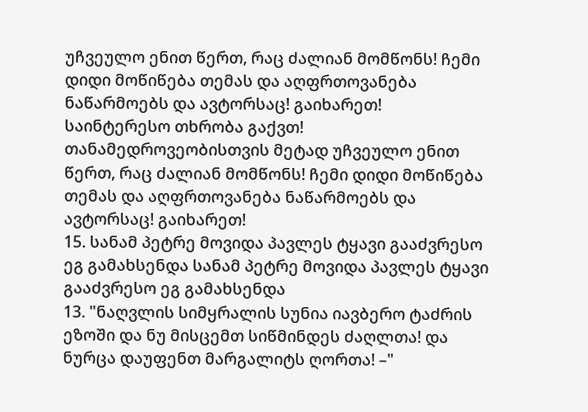უჩვეულო ენით წერთ, რაც ძალიან მომწონს! ჩემი დიდი მოწიწება თემას და აღფრთოვანება ნაწარმოებს და ავტორსაც! გაიხარეთ!
საინტერესო თხრობა გაქვთ! თანამედროვეობისთვის მეტად უჩვეულო ენით წერთ, რაც ძალიან მომწონს! ჩემი დიდი მოწიწება თემას და აღფრთოვანება ნაწარმოებს და ავტორსაც! გაიხარეთ!
15. სანამ პეტრე მოვიდა პავლეს ტყავი გააძვრესო ეგ გამახსენდა სანამ პეტრე მოვიდა პავლეს ტყავი გააძვრესო ეგ გამახსენდა
13. "ნაღვლის სიმყრალის სუნია იავბერო ტაძრის ეზოში და ნუ მისცემთ სიწმინდეს ძაღლთა! და ნურცა დაუფენთ მარგალიტს ღორთა! –"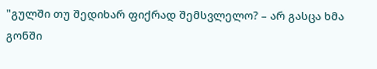"გულში თუ შედიხარ ფიქრად შემსვლელო? – არ გასცა ხმა გონში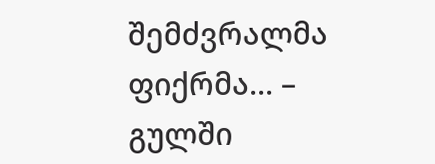შემძვრალმა ფიქრმა... – გულში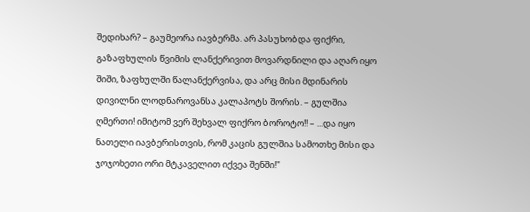შედიხარ? – გაუმეორა იავბერმა. არ პასუხობდა ფიქრი, გაზაფხულის წვიმის ლანქერივით მოვარდნილი და აღარ იყო შიში, ზაფხულში წალანქერვისა, და არც მისი მდინარის დივილნი ლოდნაროვანსა კალაპოტს შორის. – გულშია ღმერთი! იმიტომ ვერ შეხვალ ფიქრო ბოროტო!! – ...და იყო ნათელი იავბერისთვის, რომ კაცის გულშია სამოთხე მისი და ჯოჯოხეთი ორი მტკაველით იქვეა შენში!"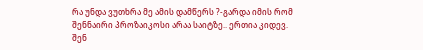რა უნდა ვუთხრა მე ამის დამწერს ?-გარდა იმის რომ შენნაირი პროზაიკოსი არაა საიტზე.. ერთია კიდევ. შენ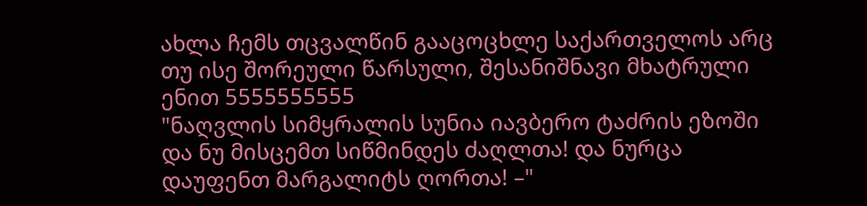ახლა ჩემს თცვალწინ გააცოცხლე საქართველოს არც თუ ისე შორეული წარსული, შესანიშნავი მხატრული ენით 5555555555
"ნაღვლის სიმყრალის სუნია იავბერო ტაძრის ეზოში და ნუ მისცემთ სიწმინდეს ძაღლთა! და ნურცა დაუფენთ მარგალიტს ღორთა! –"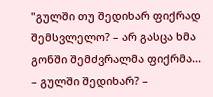"გულში თუ შედიხარ ფიქრად შემსვლელო? – არ გასცა ხმა გონში შემძვრალმა ფიქრმა... – გულში შედიხარ? –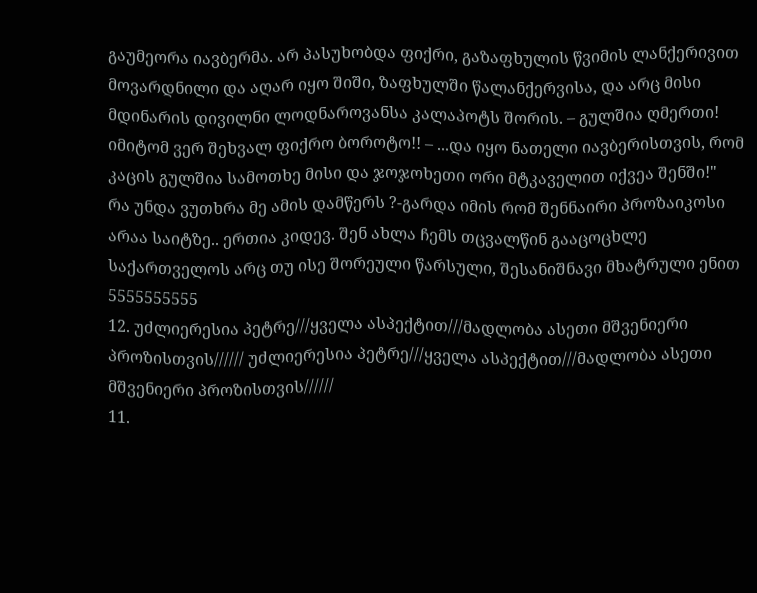გაუმეორა იავბერმა. არ პასუხობდა ფიქრი, გაზაფხულის წვიმის ლანქერივით მოვარდნილი და აღარ იყო შიში, ზაფხულში წალანქერვისა, და არც მისი მდინარის დივილნი ლოდნაროვანსა კალაპოტს შორის. – გულშია ღმერთი! იმიტომ ვერ შეხვალ ფიქრო ბოროტო!! – ...და იყო ნათელი იავბერისთვის, რომ კაცის გულშია სამოთხე მისი და ჯოჯოხეთი ორი მტკაველით იქვეა შენში!"
რა უნდა ვუთხრა მე ამის დამწერს ?-გარდა იმის რომ შენნაირი პროზაიკოსი არაა საიტზე.. ერთია კიდევ. შენ ახლა ჩემს თცვალწინ გააცოცხლე საქართველოს არც თუ ისე შორეული წარსული, შესანიშნავი მხატრული ენით 5555555555
12. უძლიერესია პეტრე///ყველა ასპექტით///მადლობა ასეთი მშვენიერი პროზისთვის////// უძლიერესია პეტრე///ყველა ასპექტით///მადლობა ასეთი მშვენიერი პროზისთვის//////
11.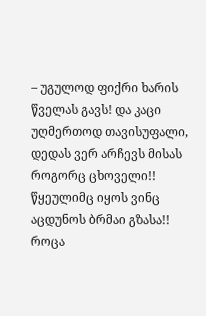– უგულოდ ფიქრი ხარის წველას გავს! და კაცი უღმერთოდ თავისუფალი, დედას ვერ არჩევს მისას როგორც ცხოველი!! წყეულიმც იყოს ვინც აცდუნოს ბრმაი გზასა!! როცა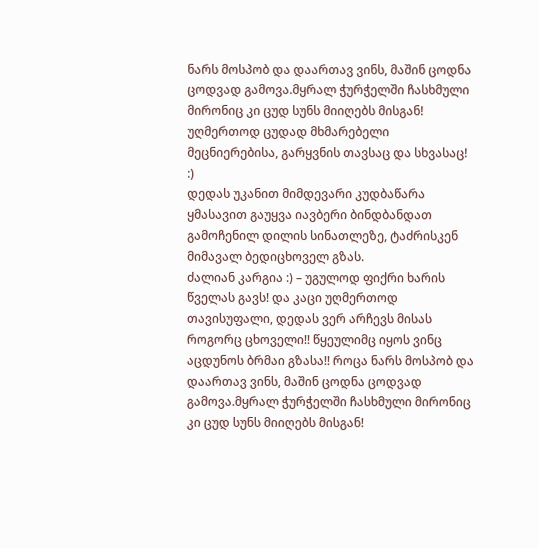ნარს მოსპობ და დაართავ ვინს, მაშინ ცოდნა ცოდვად გამოვა.მყრალ ჭურჭელში ჩასხმული მირონიც კი ცუდ სუნს მიიღებს მისგან! უღმერთოდ ცუდად მხმარებელი მეცნიერებისა, გარყვნის თავსაც და სხვასაც!
:)
დედას უკანით მიმდევარი კუდბაწარა ყმასავით გაუყვა იავბერი ბინდბანდათ გამოჩენილ დილის სინათლეზე, ტაძრისკენ მიმავალ ბედიცხოველ გზას.
ძალიან კარგია :) – უგულოდ ფიქრი ხარის წველას გავს! და კაცი უღმერთოდ თავისუფალი, დედას ვერ არჩევს მისას როგორც ცხოველი!! წყეულიმც იყოს ვინც აცდუნოს ბრმაი გზასა!! როცა ნარს მოსპობ და დაართავ ვინს, მაშინ ცოდნა ცოდვად გამოვა.მყრალ ჭურჭელში ჩასხმული მირონიც კი ცუდ სუნს მიიღებს მისგან!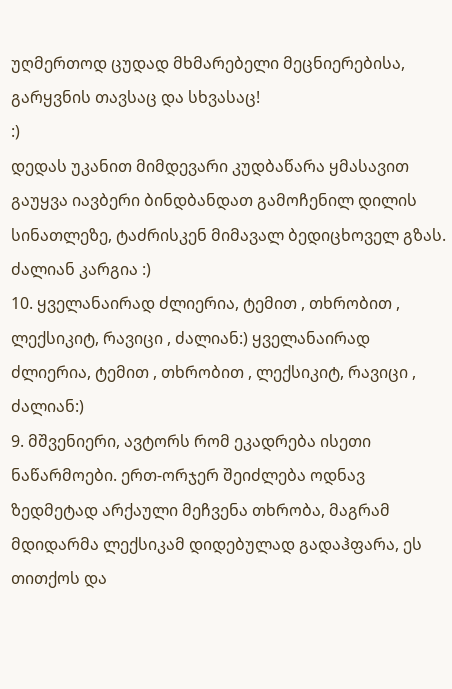უღმერთოდ ცუდად მხმარებელი მეცნიერებისა, გარყვნის თავსაც და სხვასაც!
:)
დედას უკანით მიმდევარი კუდბაწარა ყმასავით გაუყვა იავბერი ბინდბანდათ გამოჩენილ დილის სინათლეზე, ტაძრისკენ მიმავალ ბედიცხოველ გზას.
ძალიან კარგია :)
10. ყველანაირად ძლიერია, ტემით , თხრობით , ლექსიკიტ, რავიცი , ძალიან:) ყველანაირად ძლიერია, ტემით , თხრობით , ლექსიკიტ, რავიცი , ძალიან:)
9. მშვენიერი, ავტორს რომ ეკადრება ისეთი ნაწარმოები. ერთ-ორჯერ შეიძლება ოდნავ ზედმეტად არქაული მეჩვენა თხრობა, მაგრამ მდიდარმა ლექსიკამ დიდებულად გადაჰფარა, ეს თითქოს და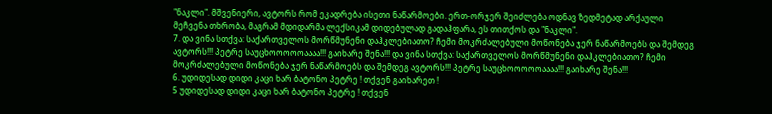"ნაკლი". მშვენიერი, ავტორს რომ ეკადრება ისეთი ნაწარმოები. ერთ-ორჯერ შეიძლება ოდნავ ზედმეტად არქაული მეჩვენა თხრობა, მაგრამ მდიდარმა ლექსიკამ დიდებულად გადაჰფარა, ეს თითქოს და "ნაკლი".
7. და ვინა სთქვა: საქართველოს მორწმუნენი დაჰკლებიათო? ჩემი მოკრძალებული მოწონება ჯერ ნაწარმოებს და შემდეგ ავტორს!!! პეტრე საუცხოოოოოაააა!!! გაიხარე შენა!!! და ვინა სთქვა: საქართველოს მორწმუნენი დაჰკლებიათო? ჩემი მოკრძალებული მოწონება ჯერ ნაწარმოებს და შემდეგ ავტორს!!! პეტრე საუცხოოოოოაააა!!! გაიხარე შენა!!!
6. უდიდესად დიდი კაცი ხარ ბატონო პეტრე ! თქვენ გაიხარეთ !
5 უდიდესად დიდი კაცი ხარ ბატონო პეტრე ! თქვენ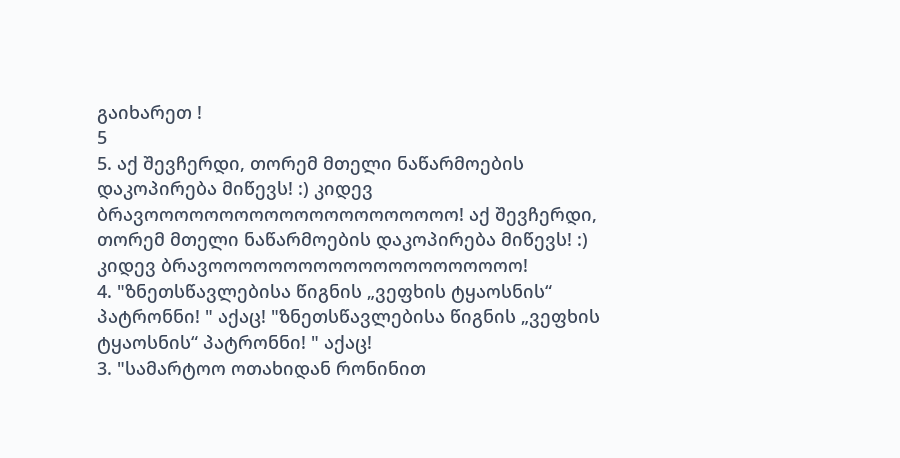გაიხარეთ !
5
5. აქ შევჩერდი, თორემ მთელი ნაწარმოების დაკოპირება მიწევს! :) კიდევ ბრავოოოოოოოოოოოოოოოოოოოოო! აქ შევჩერდი, თორემ მთელი ნაწარმოების დაკოპირება მიწევს! :) კიდევ ბრავოოოოოოოოოოოოოოოოოოოოო!
4. "ზნეთსწავლებისა წიგნის „ვეფხის ტყაოსნის“ პატრონნი! " აქაც! "ზნეთსწავლებისა წიგნის „ვეფხის ტყაოსნის“ პატრონნი! " აქაც!
3. "სამარტოო ოთახიდან რონინით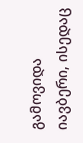გამოვიდა იავბერი, ისედაც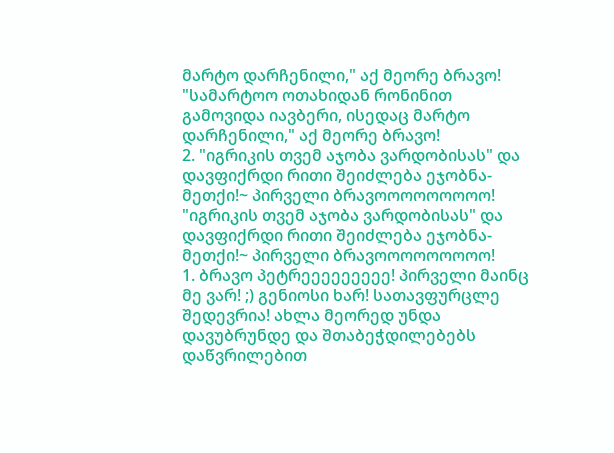მარტო დარჩენილი," აქ მეორე ბრავო! "სამარტოო ოთახიდან რონინით გამოვიდა იავბერი, ისედაც მარტო დარჩენილი," აქ მეორე ბრავო!
2. "იგრიკის თვემ აჯობა ვარდობისას" და დავფიქრდი რითი შეიძლება ეჯობნა-მეთქი!~ პირველი ბრავოოოოოოოოო! "იგრიკის თვემ აჯობა ვარდობისას" და დავფიქრდი რითი შეიძლება ეჯობნა-მეთქი!~ პირველი ბრავოოოოოოოოო!
1. ბრავო პეტრეეეეეეეეე! პირველი მაინც მე ვარ! ;) გენიოსი ხარ! სათავფურცლე შედევრია! ახლა მეორედ უნდა დავუბრუნდე და შთაბეჭდილებებს დაწვრილებით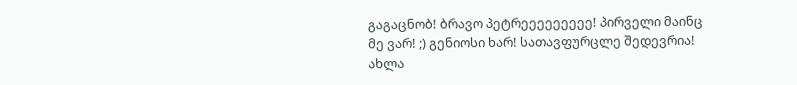გაგაცნობ! ბრავო პეტრეეეეეეეეე! პირველი მაინც მე ვარ! ;) გენიოსი ხარ! სათავფურცლე შედევრია! ახლა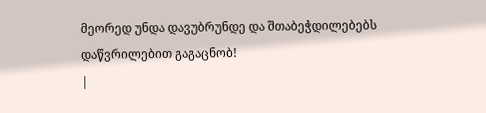მეორედ უნდა დავუბრუნდე და შთაბეჭდილებებს დაწვრილებით გაგაცნობ!
|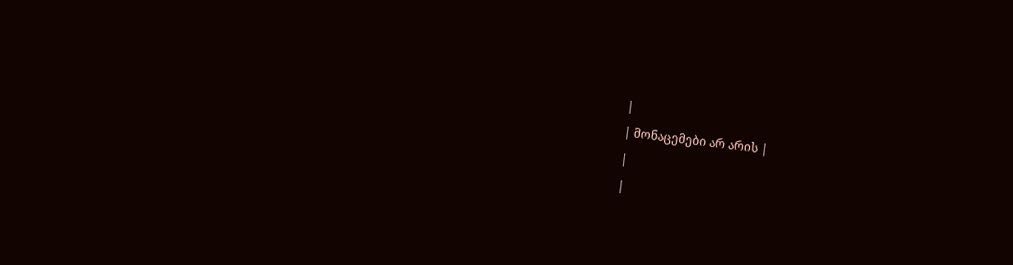|
| მონაცემები არ არის |
|
|